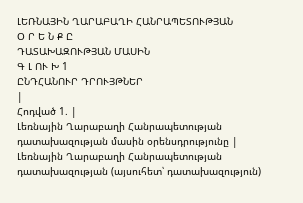ԼԵՌՆԱՅԻՆ ՂԱՐԱԲԱՂԻ ՀԱՆՐԱՊԵՏՈՒԹՅԱՆ
Օ Ր Ե Ն Ք Ը
ԴԱՏԱԽԱԶՈՒԹՅԱՆ ՄԱՍԻՆ
Գ Լ ՈՒ Խ 1
ԸՆԴՀԱՆՈՒՐ ԴՐՈՒՅԹՆԵՐ
|
Հոդված 1. |
Լեռնային Ղարաբաղի Հանրապետության դատախազության մասին օրենսդրությունը |
Լեռնային Ղարաբաղի Հանրապետության դատախազության (այսուհետ՝ դատախազություն)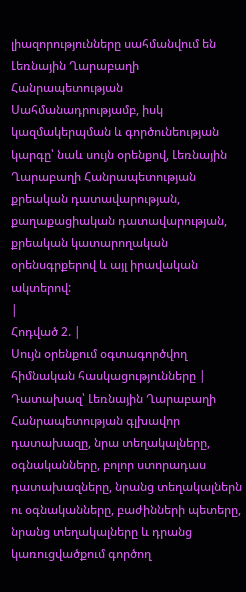լիազորությունները սահմանվում են Լեռնային Ղարաբաղի Հանրապետության Սահմանադրությամբ, իսկ կազմակերպման և գործունեության կարգը՝ նաև սույն օրենքով, Լեռնային Ղարաբաղի Հանրապետության քրեական դատավարության, քաղաքացիական դատավարության, քրեական կատարողական օրենսգրքերով և այլ իրավական ակտերով:
|
Հոդված 2. |
Սույն օրենքում օգտագործվող հիմնական հասկացությունները |
Դատախազ՝ Լեռնային Ղարաբաղի Հանրապետության գլխավոր դատախազը, նրա տեղակալները, օգնականները, բոլոր ստորադաս դատախազները, նրանց տեղակալներն ու օգնականները, բաժինների պետերը, նրանց տեղակալները և դրանց կառուցվածքում գործող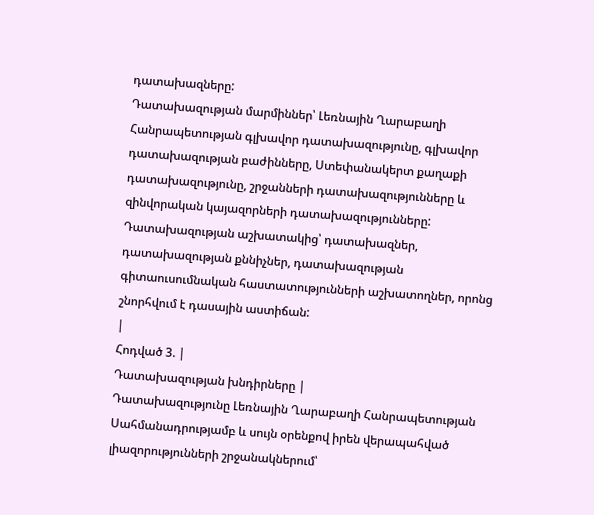դատախազները:
Դատախազության մարմիններ՝ Լեռնային Ղարաբաղի Հանրապետության գլխավոր դատախազությունը, գլխավոր դատախազության բաժինները, Ստեփանակերտ քաղաքի դատախազությունը, շրջանների դատախազությունները և զինվորական կայազորների դատախազությունները:
Դատախազության աշխատակից՝ դատախազներ, դատախազության քննիչներ, դատախազության գիտաուսումնական հաստատությունների աշխատողներ, որոնց շնորհվում է դասային աստիճան:
|
Հոդված 3. |
Դատախազության խնդիրները |
Դատախազությունը Լեռնային Ղարաբաղի Հանրապետության Սահմանադրությամբ և սույն օրենքով իրեն վերապահված լիազորությունների շրջանակներում՝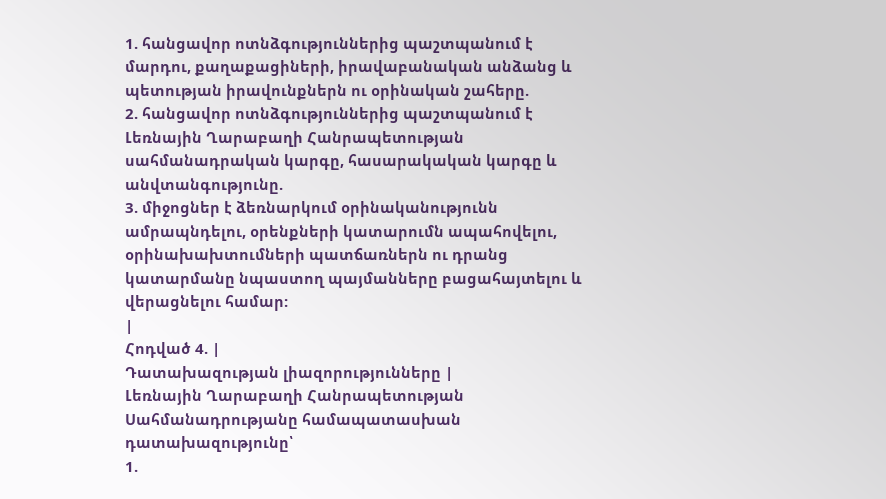1. հանցավոր ոտնձգություններից պաշտպանում է մարդու, քաղաքացիների, իրավաբանական անձանց և պետության իրավունքներն ու օրինական շահերը.
2. հանցավոր ոտնձգություններից պաշտպանում է Լեռնային Ղարաբաղի Հանրապետության սահմանադրական կարգը, հասարակական կարգը և անվտանգությունը.
3. միջոցներ է ձեռնարկում օրինականությունն ամրապնդելու, օրենքների կատարումն ապահովելու, օրինախախտումների պատճառներն ու դրանց կատարմանը նպաստող պայմանները բացահայտելու և վերացնելու համար:
|
Հոդված 4. |
Դատախազության լիազորությունները |
Լեռնային Ղարաբաղի Հանրապետության Սահմանադրությանը համապատասխան դատախազությունը՝
1.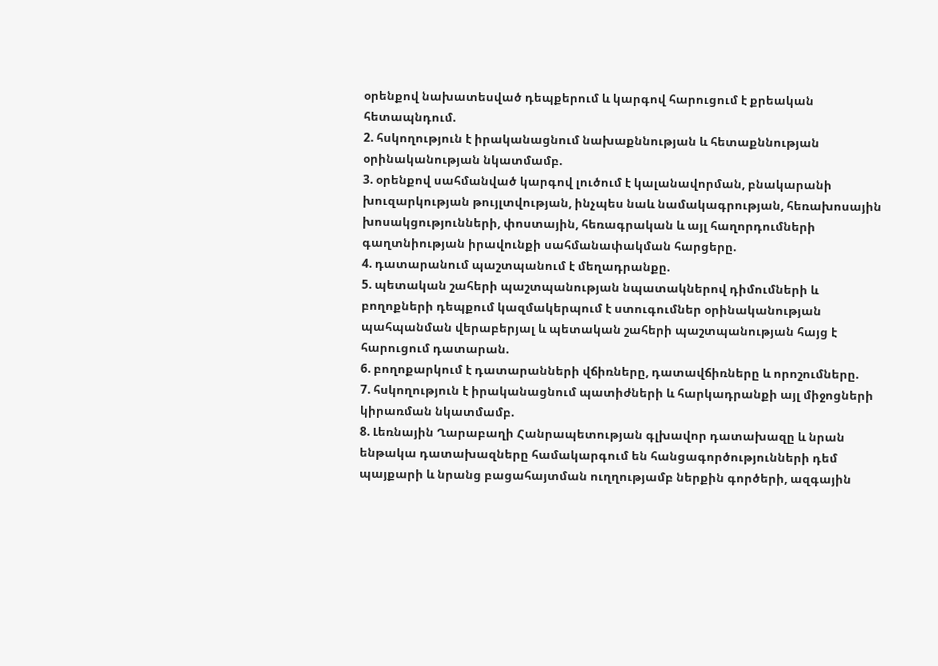օրենքով նախատեսված դեպքերում և կարգով հարուցում է քրեական հետապնդում.
2. հսկողություն է իրականացնում նախաքննության և հետաքննության օրինականության նկատմամբ.
3. օրենքով սահմանված կարգով լուծում է կալանավորման, բնակարանի խուզարկության թույլտվության, ինչպես նաև նամակագրության, հեռախոսային խոսակցությունների, փոստային, հեռագրական և այլ հաղորդումների գաղտնիության իրավունքի սահմանափակման հարցերը.
4. դատարանում պաշտպանում է մեղադրանքը.
5. պետական շահերի պաշտպանության նպատակներով դիմումների և բողոքների դեպքում կազմակերպում է ստուգումներ օրինականության պահպանման վերաբերյալ և պետական շահերի պաշտպանության հայց է հարուցում դատարան.
6. բողոքարկում է դատարանների վճիռները, դատավճիռները և որոշումները.
7. հսկողություն է իրականացնում պատիժների և հարկադրանքի այլ միջոցների կիրառման նկատմամբ.
8. Լեռնային Ղարաբաղի Հանրապետության գլխավոր դատախազը և նրան ենթակա դատախազները համակարգում են հանցագործությունների դեմ պայքարի և նրանց բացահայտման ուղղությամբ ներքին գործերի, ազգային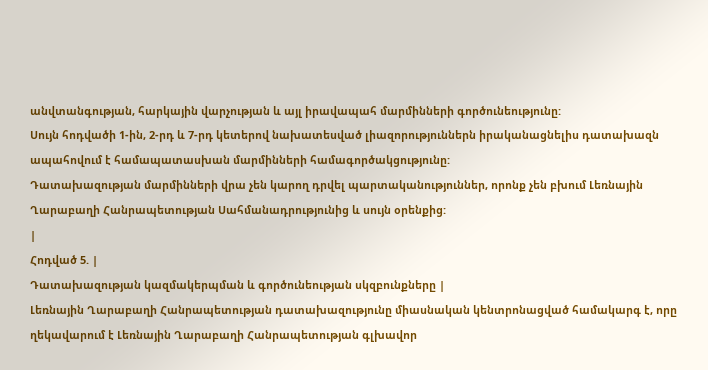անվտանգության, հարկային վարչության և այլ իրավապահ մարմինների գործունեությունը:
Սույն հոդվածի 1-ին, 2-րդ և 7-րդ կետերով նախատեսված լիազորություններն իրականացնելիս դատախազն ապահովում է համապատասխան մարմինների համագործակցությունը:
Դատախազության մարմինների վրա չեն կարող դրվել պարտականություններ, որոնք չեն բխում Լեռնային Ղարաբաղի Հանրապետության Սահմանադրությունից և սույն օրենքից:
|
Հոդված 5. |
Դատախազության կազմակերպման և գործունեության սկզբունքները |
Լեռնային Ղարաբաղի Հանրապետության դատախազությունը միասնական կենտրոնացված համակարգ է, որը ղեկավարում է Լեռնային Ղարաբաղի Հանրապետության գլխավոր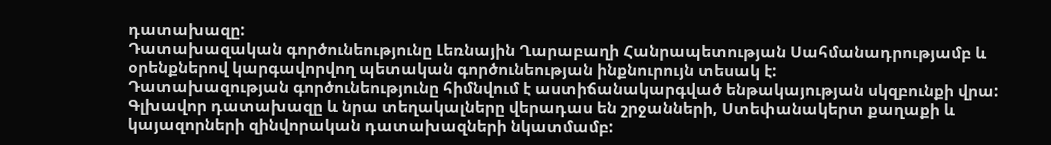դատախազը:
Դատախազական գործունեությունը Լեռնային Ղարաբաղի Հանրապետության Սահմանադրությամբ և օրենքներով կարգավորվող պետական գործունեության ինքնուրույն տեսակ է:
Դատախազության գործունեությունը հիմնվում է աստիճանակարգված ենթակայության սկզբունքի վրա:
Գլխավոր դատախազը և նրա տեղակալները վերադաս են շրջանների, Ստեփանակերտ քաղաքի և կայազորների զինվորական դատախազների նկատմամբ: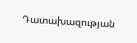Դատախազության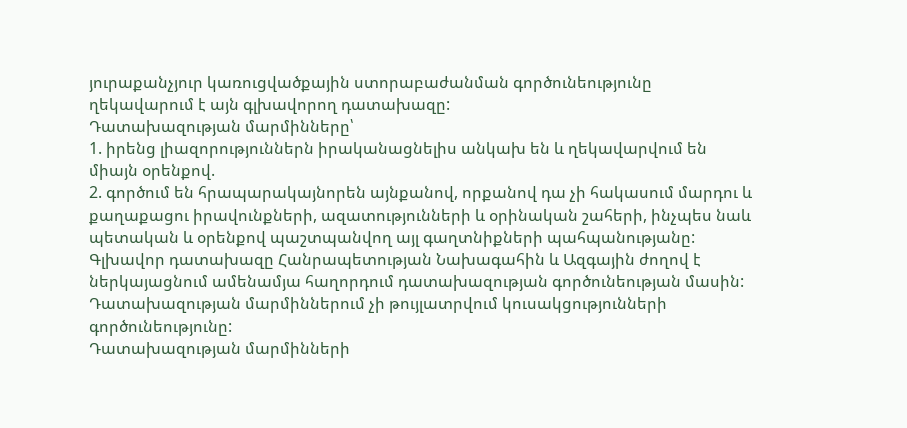յուրաքանչյուր կառուցվածքային ստորաբաժանման գործունեությունը ղեկավարում է այն գլխավորող դատախազը:
Դատախազության մարմինները՝
1. իրենց լիազորություններն իրականացնելիս անկախ են և ղեկավարվում են միայն օրենքով.
2. գործում են հրապարակայնորեն այնքանով, որքանով դա չի հակասում մարդու և քաղաքացու իրավունքների, ազատությունների և օրինական շահերի, ինչպես նաև պետական և օրենքով պաշտպանվող այլ գաղտնիքների պահպանությանը:
Գլխավոր դատախազը Հանրապետության Նախագահին և Ազգային ժողով է ներկայացնում ամենամյա հաղորդում դատախազության գործունեության մասին:
Դատախազության մարմիններում չի թույլատրվում կուսակցությունների գործունեությունը:
Դատախազության մարմինների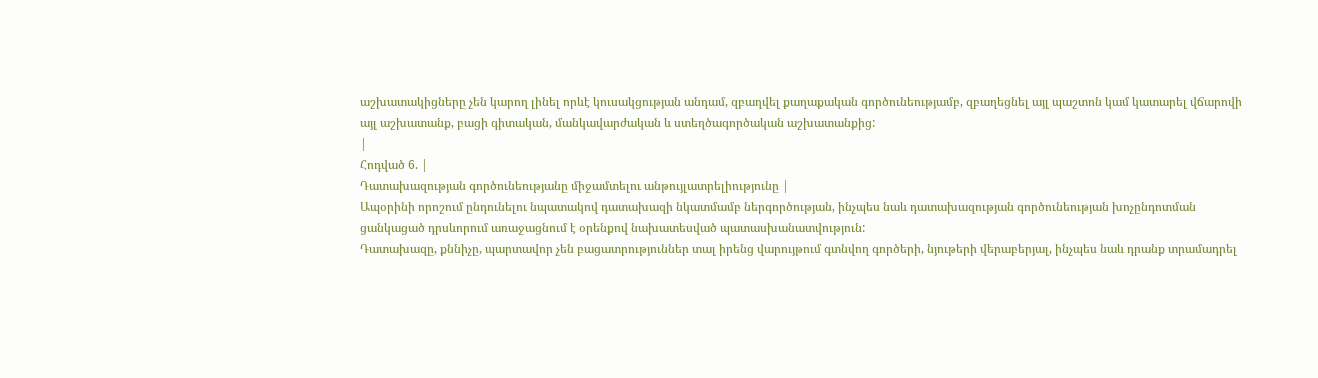աշխատակիցները չեն կարող լինել որևէ կուսակցության անդամ, զբաղվել քաղաքական գործունեությամբ, զբաղեցնել այլ պաշտոն կամ կատարել վճարովի այլ աշխատանք, բացի գիտական, մանկավարժական և ստեղծագործական աշխատանքից:
|
Հոդված 6. |
Դատախազության գործունեությանը միջամտելու անթույլատրելիությունը |
Ապօրինի որոշում ընդունելու նպատակով դատախազի նկատմամբ ներգործության, ինչպես նաև դատախազության գործունեության խոչընդոտման ցանկացած դրսևորում առաջացնում է օրենքով նախատեսված պատասխանատվություն:
Դատախազը, քննիչը, պարտավոր չեն բացատրություններ տալ իրենց վարույթում գտնվող գործերի, նյութերի վերաբերյալ, ինչպես նաև դրանք տրամադրել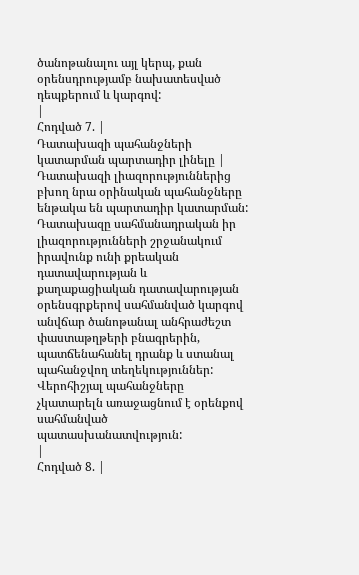ծանոթանալու այլ կերպ, քան օրենսդրությամբ նախատեսված դեպքերում և կարգով:
|
Հոդված 7. |
Դատախազի պահանջների կատարման պարտադիր լինելը |
Դատախազի լիազորություններից բխող նրա օրինական պահանջները ենթակա են պարտադիր կատարման:
Դատախազը սահմանադրական իր լիազորությունների շրջանակում իրավունք ունի քրեական դատավարության և քաղաքացիական դատավարության օրենսգրքերով սահմանված կարգով անվճար ծանոթանալ անհրաժեշտ փաստաթղթերի բնագրերին, պատճենահանել դրանք և ստանալ պահանջվող տեղեկություններ:
Վերոհիշյալ պահանջները չկատարելն առաջացնում է օրենքով սահմանված պատասխանատվություն:
|
Հոդված 8. |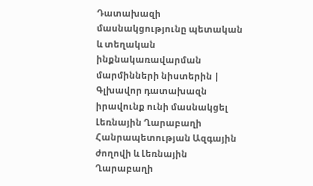Դատախազի մասնակցությունը պետական և տեղական ինքնակառավարման մարմինների նիստերին |
Գլխավոր դատախազն իրավունք ունի մասնակցել Լեռնային Ղարաբաղի Հանրապետության Ազգային ժողովի և Լեռնային Ղարաբաղի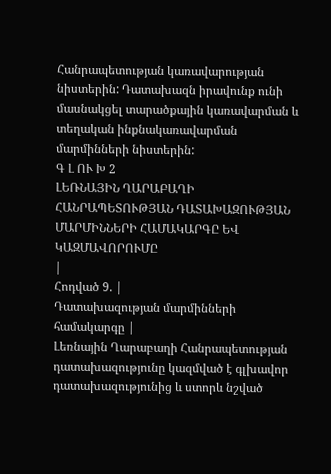Հանրապետության կառավարության նիստերին: Դատախազն իրավունք ունի մասնակցել տարածքային կառավարման և տեղական ինքնակառավարման մարմինների նիստերին:
Գ Լ ՈՒ Խ 2
ԼԵՌՆԱՅԻՆ ՂԱՐԱԲԱՂԻ ՀԱՆՐԱՊԵՏՈՒԹՅԱՆ ԴԱՏԱԽԱԶՈՒԹՅԱՆ ՄԱՐՄԻՆՆԵՐԻ ՀԱՄԱԿԱՐԳԸ ԵՎ ԿԱԶՄԱՎՈՐՈՒՄԸ
|
Հոդված 9. |
Դատախազության մարմինների համակարգը |
Լեռնային Ղարաբաղի Հանրապետության դատախազությունը կազմված է գլխավոր դատախազությունից և ստորև նշված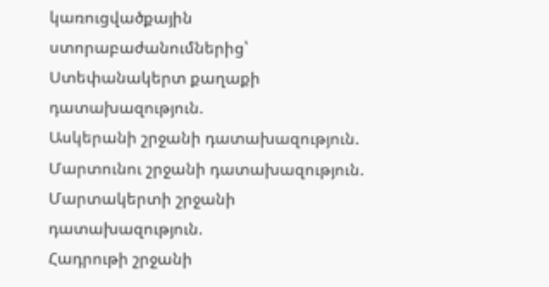կառուցվածքային ստորաբաժանումներից՝
Ստեփանակերտ քաղաքի դատախազություն.
Ասկերանի շրջանի դատախազություն.
Մարտունու շրջանի դատախազություն.
Մարտակերտի շրջանի դատախազություն.
Հադրութի շրջանի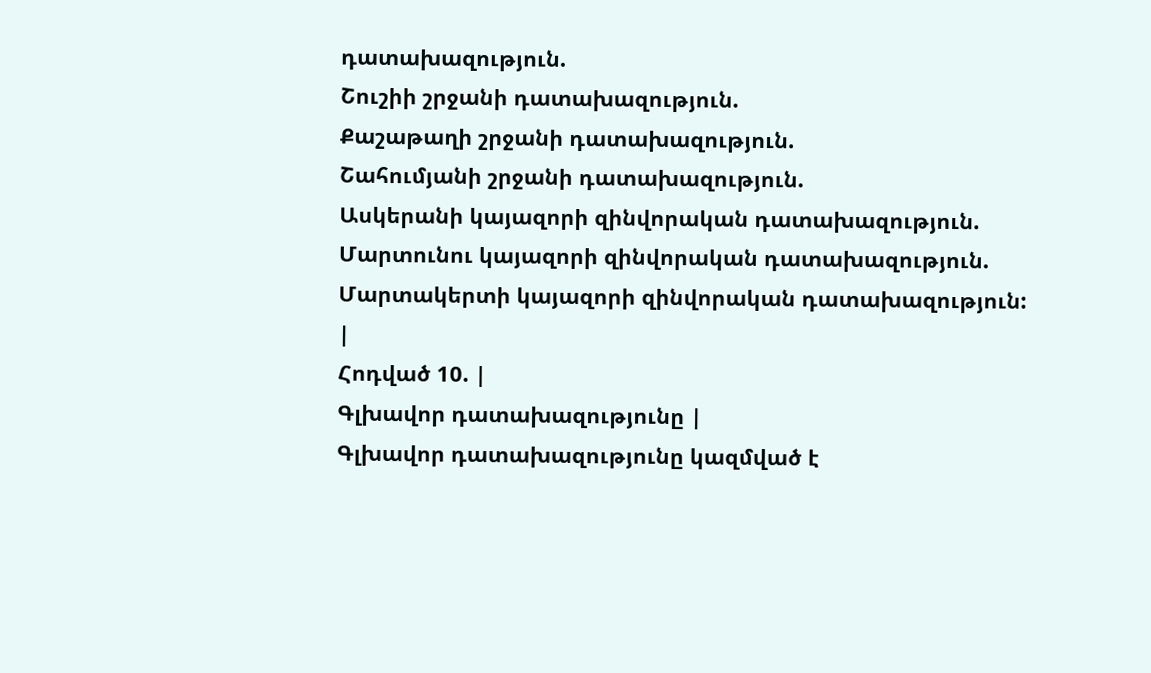դատախազություն.
Շուշիի շրջանի դատախազություն.
Քաշաթաղի շրջանի դատախազություն.
Շահումյանի շրջանի դատախազություն.
Ասկերանի կայազորի զինվորական դատախազություն.
Մարտունու կայազորի զինվորական դատախազություն.
Մարտակերտի կայազորի զինվորական դատախազություն:
|
Հոդված 10. |
Գլխավոր դատախազությունը |
Գլխավոր դատախազությունը կազմված է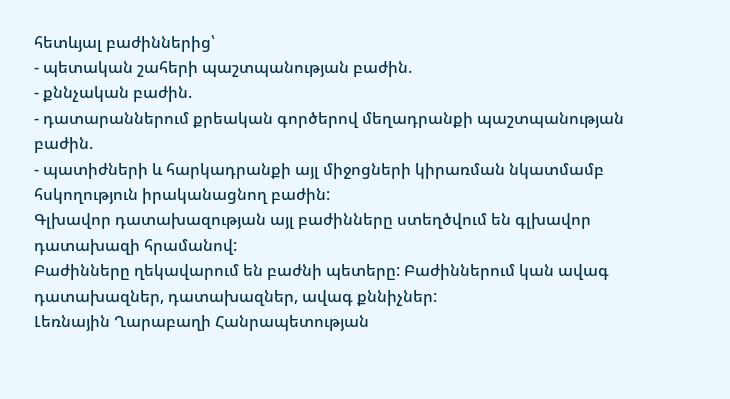հետևյալ բաժիններից՝
- պետական շահերի պաշտպանության բաժին.
- քննչական բաժին.
- դատարաններում քրեական գործերով մեղադրանքի պաշտպանության բաժին.
- պատիժների և հարկադրանքի այլ միջոցների կիրառման նկատմամբ հսկողություն իրականացնող բաժին:
Գլխավոր դատախազության այլ բաժինները ստեղծվում են գլխավոր դատախազի հրամանով:
Բաժինները ղեկավարում են բաժնի պետերը: Բաժիններում կան ավագ դատախազներ, դատախազներ, ավագ քննիչներ:
Լեռնային Ղարաբաղի Հանրապետության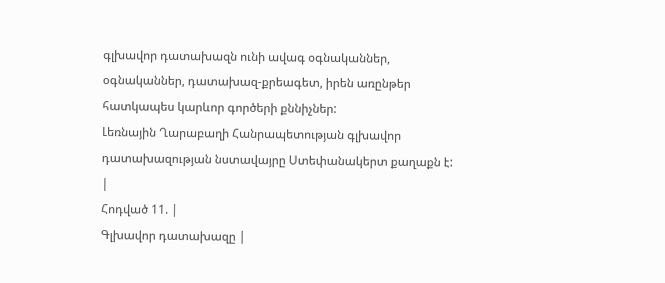գլխավոր դատախազն ունի ավագ օգնականներ, օգնականներ, դատախազ-քրեագետ, իրեն առընթեր հատկապես կարևոր գործերի քննիչներ:
Լեռնային Ղարաբաղի Հանրապետության գլխավոր դատախազության նստավայրը Ստեփանակերտ քաղաքն է:
|
Հոդված 11. |
Գլխավոր դատախազը |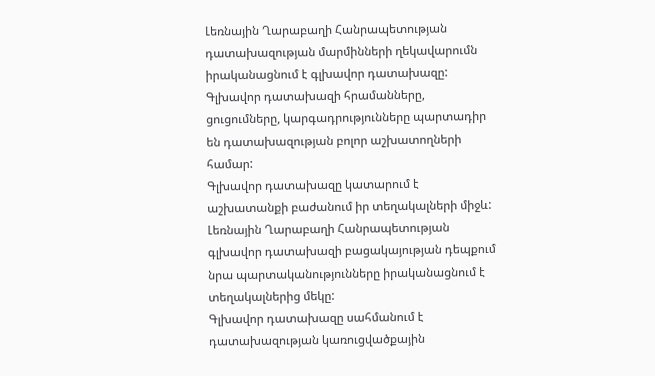Լեռնային Ղարաբաղի Հանրապետության դատախազության մարմինների ղեկավարումն իրականացնում է գլխավոր դատախազը:
Գլխավոր դատախազի հրամանները, ցուցումները, կարգադրությունները պարտադիր են դատախազության բոլոր աշխատողների համար:
Գլխավոր դատախազը կատարում է աշխատանքի բաժանում իր տեղակալների միջև:
Լեռնային Ղարաբաղի Հանրապետության գլխավոր դատախազի բացակայության դեպքում նրա պարտականությունները իրականացնում է տեղակալներից մեկը:
Գլխավոր դատախազը սահմանում է դատախազության կառուցվածքային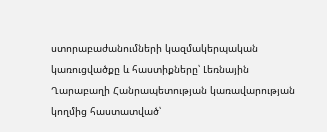ստորաբաժանումների կազմակերպական կառուցվածքը և հաստիքները՝ Լեռնային Ղարաբաղի Հանրապետության կառավարության կողմից հաստատված՝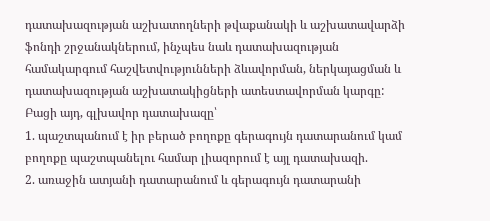դատախազության աշխատողների թվաքանակի և աշխատավարձի ֆոնդի շրջանակներում, ինչպես նաև դատախազության համակարգում հաշվետվությունների ձևավորման, ներկայացման և դատախազության աշխատակիցների ատեստավորման կարգը:
Բացի այդ, գլխավոր դատախազը՝
1. պաշտպանում է իր բերած բողոքը գերագույն դատարանում կամ բողոքը պաշտպանելու համար լիազորում է այլ դատախազի.
2. առաջին ատյանի դատարանում և գերագույն դատարանի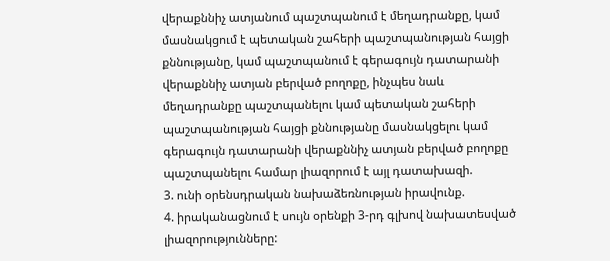վերաքննիչ ատյանում պաշտպանում է մեղադրանքը, կամ մասնակցում է պետական շահերի պաշտպանության հայցի քննությանը, կամ պաշտպանում է գերագույն դատարանի վերաքննիչ ատյան բերված բողոքը, ինչպես նաև մեղադրանքը պաշտպանելու կամ պետական շահերի պաշտպանության հայցի քննությանը մասնակցելու կամ գերագույն դատարանի վերաքննիչ ատյան բերված բողոքը պաշտպանելու համար լիազորում է այլ դատախազի.
3. ունի օրենսդրական նախաձեռնության իրավունք.
4. իրականացնում է սույն օրենքի 3-րդ գլխով նախատեսված լիազորությունները: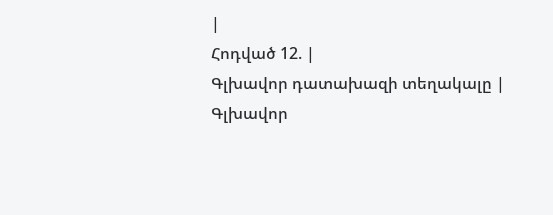|
Հոդված 12. |
Գլխավոր դատախազի տեղակալը |
Գլխավոր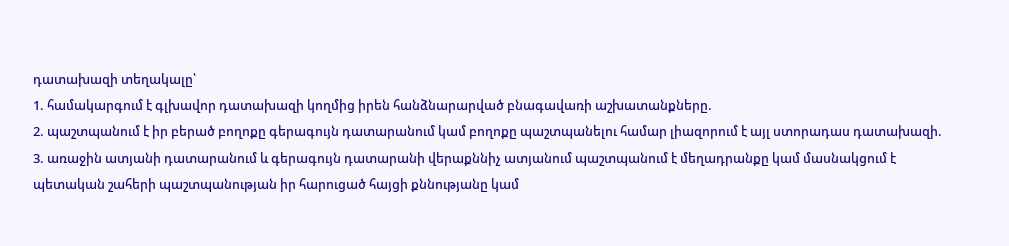դատախազի տեղակալը՝
1. համակարգում է գլխավոր դատախազի կողմից իրեն հանձնարարված բնագավառի աշխատանքները.
2. պաշտպանում է իր բերած բողոքը գերագույն դատարանում կամ բողոքը պաշտպանելու համար լիազորում է այլ ստորադաս դատախազի.
3. առաջին ատյանի դատարանում և գերագույն դատարանի վերաքննիչ ատյանում պաշտպանում է մեղադրանքը կամ մասնակցում է պետական շահերի պաշտպանության իր հարուցած հայցի քննությանը կամ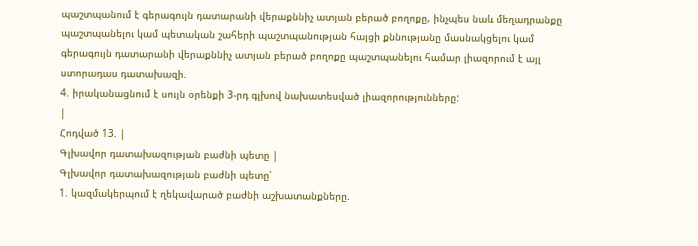պաշտպանում է գերագույն դատարանի վերաքննիչ ատյան բերած բողոքը, ինչպես նաև մեղադրանքը պաշտպանելու կամ պետական շահերի պաշտպանության հայցի քննությանը մասնակցելու կամ գերագույն դատարանի վերաքննիչ ատյան բերած բողոքը պաշտպանելու համար լիազորում է այլ ստորադաս դատախազի.
4. իրականացնում է սույն օրենքի 3-րդ գլխով նախատեսված լիազորությունները:
|
Հոդված 13. |
Գլխավոր դատախազության բաժնի պետը |
Գլխավոր դատախազության բաժնի պետը՝
1. կազմակերպում է ղեկավարած բաժնի աշխատանքները.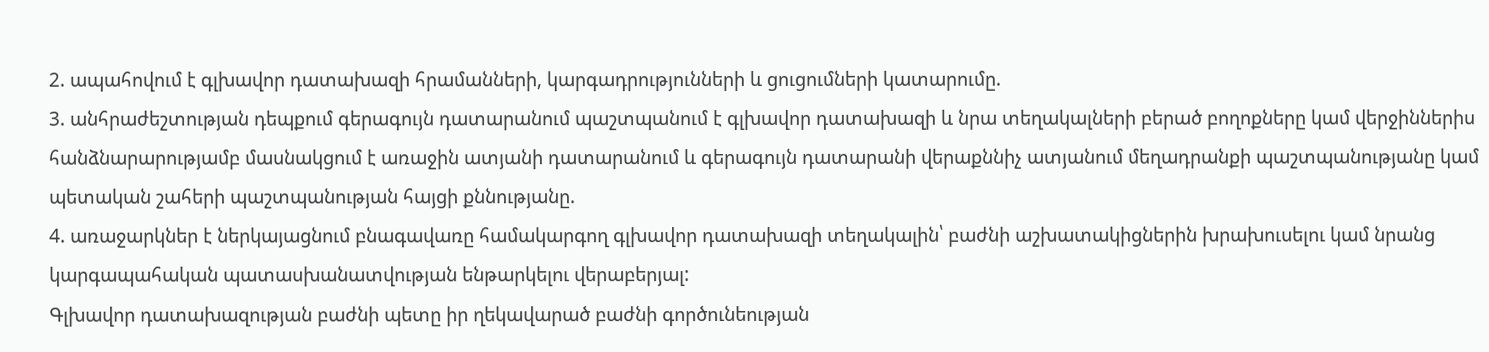2. ապահովում է գլխավոր դատախազի հրամանների, կարգադրությունների և ցուցումների կատարումը.
3. անհրաժեշտության դեպքում գերագույն դատարանում պաշտպանում է գլխավոր դատախազի և նրա տեղակալների բերած բողոքները կամ վերջիններիս հանձնարարությամբ մասնակցում է առաջին ատյանի դատարանում և գերագույն դատարանի վերաքննիչ ատյանում մեղադրանքի պաշտպանությանը կամ պետական շահերի պաշտպանության հայցի քննությանը.
4. առաջարկներ է ներկայացնում բնագավառը համակարգող գլխավոր դատախազի տեղակալին՝ բաժնի աշխատակիցներին խրախուսելու կամ նրանց կարգապահական պատասխանատվության ենթարկելու վերաբերյալ:
Գլխավոր դատախազության բաժնի պետը իր ղեկավարած բաժնի գործունեության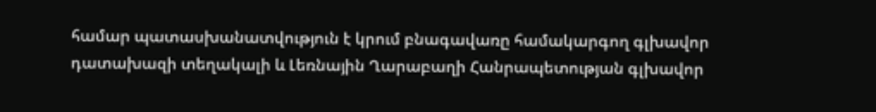համար պատասխանատվություն է կրում բնագավառը համակարգող գլխավոր դատախազի տեղակալի և Լեռնային Ղարաբաղի Հանրապետության գլխավոր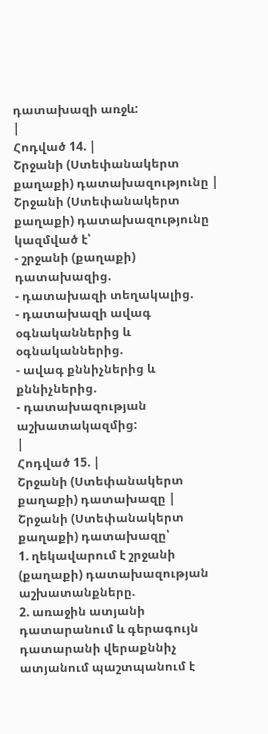դատախազի առջև:
|
Հոդված 14. |
Շրջանի (Ստեփանակերտ քաղաքի) դատախազությունը |
Շրջանի (Ստեփանակերտ քաղաքի) դատախազությունը կազմված է՝
- շրջանի (քաղաքի) դատախազից.
- դատախազի տեղակալից.
- դատախազի ավագ օգնականներից և օգնականներից.
- ավագ քննիչներից և քննիչներից.
- դատախազության աշխատակազմից:
|
Հոդված 15. |
Շրջանի (Ստեփանակերտ քաղաքի) դատախազը |
Շրջանի (Ստեփանակերտ քաղաքի) դատախազը՝
1. ղեկավարում է շրջանի (քաղաքի) դատախազության աշխատանքները.
2. առաջին ատյանի դատարանում և գերագույն դատարանի վերաքննիչ ատյանում պաշտպանում է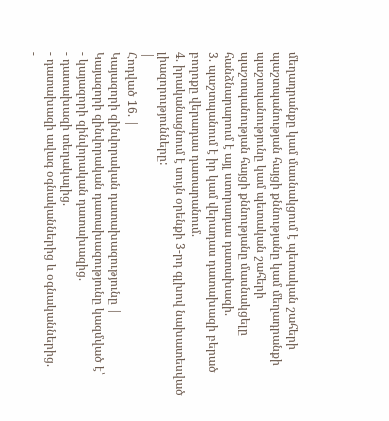մեղադրանքը կամ մասնակցում է պետական շահերի պաշտպանության հայցի քննությանը կամ մեղադրանքի պաշտպանությունը կամ պետական շահերի պաշտպանության հայցի քննությանը մասնակցելը հանձնարարում է այլ ստորադաս դատախազի.
3. պաշտպանում է իր կամ վերադաս դատախազի բերած բողոքը վերադաս դատարանում.
4. իրականացնում է սույն օրենքի 3-րդ գլխով նախատեսված լիազորությունները:
|
Հոդված 16. |
Կայազորի զինվորական դատախազությունը |
Կայազորի զինվորական դատախազությունը կազմված է՝
- կայազորի զինվորական դատախազից.
- դատախազի տեղակալից.
- դատախազի ավագ օգնականներից և օգնականներից.
-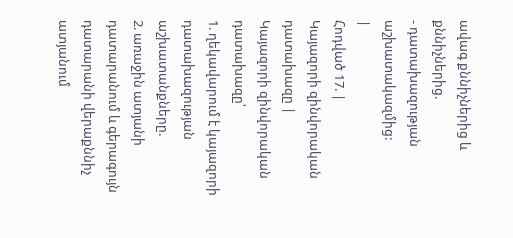ավագ քննիչներից և քննիչներից.
- դատախազության աշխատակազմից:
|
Հոդված 17. |
Կայազորի զինվորական դատախազը |
Կայազորի զինվորական դատախազը՝
1. ղեկավարում է կայազորի դատախազության աշխատանքները.
2. առաջին ատյանի դատարանում և գերագույն դատարանի վերաքննիչ ատյանում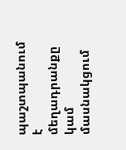պաշտպանում է մեղադրանքը կամ մասնակցում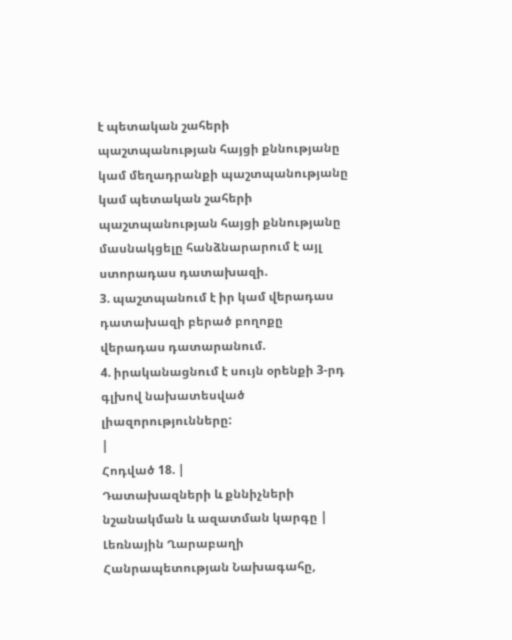է պետական շահերի պաշտպանության հայցի քննությանը կամ մեղադրանքի պաշտպանությանը կամ պետական շահերի պաշտպանության հայցի քննությանը մասնակցելը հանձնարարում է այլ ստորադաս դատախազի.
3. պաշտպանում է իր կամ վերադաս դատախազի բերած բողոքը վերադաս դատարանում.
4. իրականացնում է սույն օրենքի 3-րդ գլխով նախատեսված լիազորությունները:
|
Հոդված 18. |
Դատախազների և քննիչների նշանակման և ազատման կարգը |
Լեռնային Ղարաբաղի Հանրապետության Նախագահը,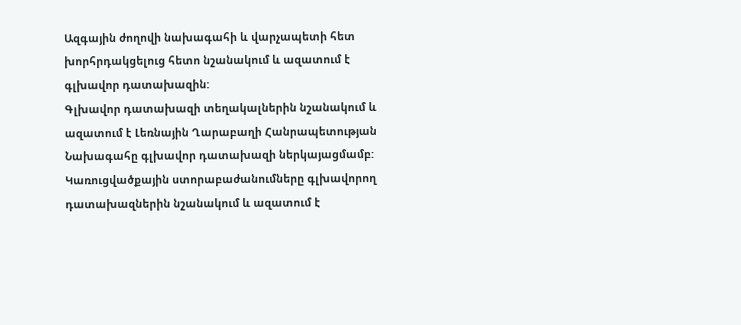Ազգային ժողովի նախագահի և վարչապետի հետ խորհրդակցելուց հետո նշանակում և ազատում է գլխավոր դատախազին:
Գլխավոր դատախազի տեղակալներին նշանակում և ազատում է Լեռնային Ղարաբաղի Հանրապետության Նախագահը գլխավոր դատախազի ներկայացմամբ:
Կառուցվածքային ստորաբաժանումները գլխավորող դատախազներին նշանակում և ազատում է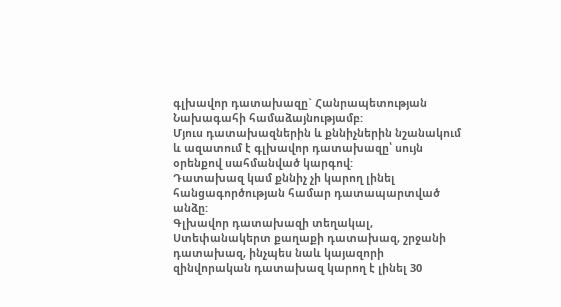գլխավոր դատախազը` Հանրապետության Նախագահի համաձայնությամբ:
Մյուս դատախազներին և քննիչներին նշանակում և ազատում է գլխավոր դատախազը՝ սույն օրենքով սահմանված կարգով:
Դատախազ կամ քննիչ չի կարող լինել հանցագործության համար դատապարտված անձը:
Գլխավոր դատախազի տեղակալ, Ստեփանակերտ քաղաքի դատախազ, շրջանի դատախազ, ինչպես նաև կայազորի զինվորական դատախազ կարող է լինել 30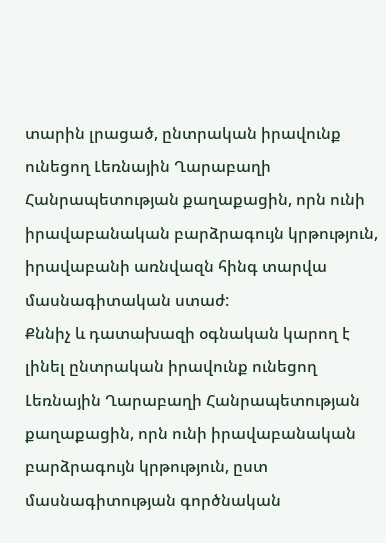տարին լրացած, ընտրական իրավունք ունեցող Լեռնային Ղարաբաղի Հանրապետության քաղաքացին, որն ունի իրավաբանական բարձրագույն կրթություն, իրավաբանի առնվազն հինգ տարվա մասնագիտական ստաժ:
Քննիչ և դատախազի օգնական կարող է լինել ընտրական իրավունք ունեցող Լեռնային Ղարաբաղի Հանրապետության քաղաքացին, որն ունի իրավաբանական բարձրագույն կրթություն, ըստ մասնագիտության գործնական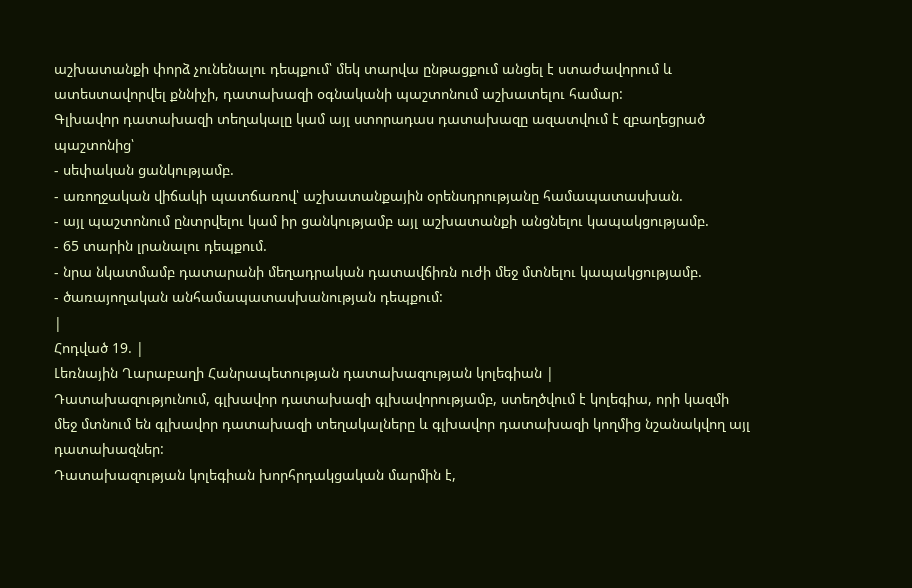աշխատանքի փորձ չունենալու դեպքում՝ մեկ տարվա ընթացքում անցել է ստաժավորում և ատեստավորվել քննիչի, դատախազի օգնականի պաշտոնում աշխատելու համար:
Գլխավոր դատախազի տեղակալը կամ այլ ստորադաս դատախազը ազատվում է զբաղեցրած պաշտոնից՝
- սեփական ցանկությամբ.
- առողջական վիճակի պատճառով՝ աշխատանքային օրենսդրությանը համապատասխան.
- այլ պաշտոնում ընտրվելու կամ իր ցանկությամբ այլ աշխատանքի անցնելու կապակցությամբ.
- 65 տարին լրանալու դեպքում.
- նրա նկատմամբ դատարանի մեղադրական դատավճիռն ուժի մեջ մտնելու կապակցությամբ.
- ծառայողական անհամապատասխանության դեպքում:
|
Հոդված 19. |
Լեռնային Ղարաբաղի Հանրապետության դատախազության կոլեգիան |
Դատախազությունում, գլխավոր դատախազի գլխավորությամբ, ստեղծվում է կոլեգիա, որի կազմի մեջ մտնում են գլխավոր դատախազի տեղակալները և գլխավոր դատախազի կողմից նշանակվող այլ դատախազներ:
Դատախազության կոլեգիան խորհրդակցական մարմին է,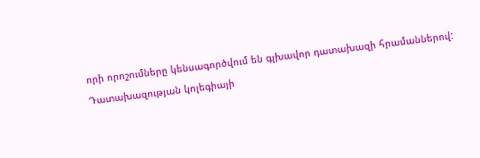որի որոշումները կենսագործվում են գլխավոր դատախազի հրամաններով:
Դատախազության կոլեգիայի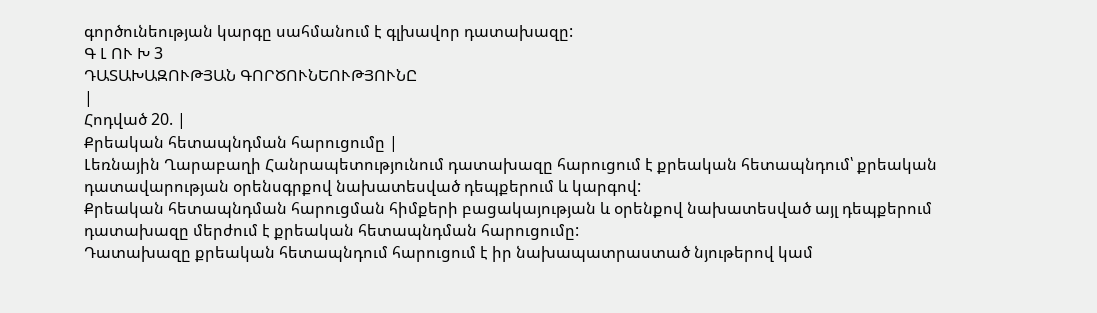գործունեության կարգը սահմանում է գլխավոր դատախազը:
Գ Լ ՈՒ Խ 3
ԴԱՏԱԽԱԶՈՒԹՅԱՆ ԳՈՐԾՈՒՆԵՈՒԹՅՈՒՆԸ
|
Հոդված 20. |
Քրեական հետապնդման հարուցումը |
Լեռնային Ղարաբաղի Հանրապետությունում դատախազը հարուցում է քրեական հետապնդում՝ քրեական դատավարության օրենսգրքով նախատեսված դեպքերում և կարգով:
Քրեական հետապնդման հարուցման հիմքերի բացակայության և օրենքով նախատեսված այլ դեպքերում դատախազը մերժում է քրեական հետապնդման հարուցումը:
Դատախազը քրեական հետապնդում հարուցում է իր նախապատրաստած նյութերով կամ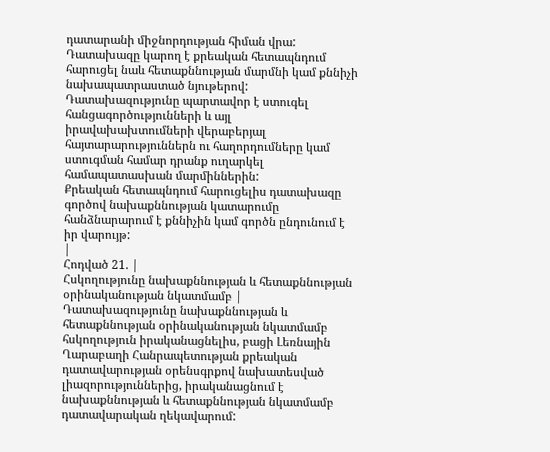դատարանի միջնորդության հիման վրա: Դատախազը կարող է քրեական հետապնդում հարուցել նաև հետաքննության մարմնի կամ քննիչի նախապատրաստած նյութերով:
Դատախազությունը պարտավոր է ստուգել հանցագործությունների և այլ իրավախախտումների վերաբերյալ հայտարարություններն ու հաղորդումները կամ ստուգման համար դրանք ուղարկել համապատասխան մարմիններին:
Քրեական հետապնդում հարուցելիս դատախազը գործով նախաքննության կատարումը հանձնարարում է քննիչին կամ գործն ընդունում է իր վարույթ:
|
Հոդված 21. |
Հսկողությունը նախաքննության և հետաքննության օրինականության նկատմամբ |
Դատախազությունը նախաքննության և հետաքննության օրինականության նկատմամբ հսկողություն իրականացնելիս, բացի Լեռնային Ղարաբաղի Հանրապետության քրեական դատավարության օրենսգրքով նախատեսված լիազորություններից, իրականացնում է նախաքննության և հետաքննության նկատմամբ դատավարական ղեկավարում: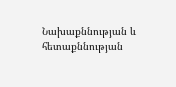Նախաքննության և հետաքննության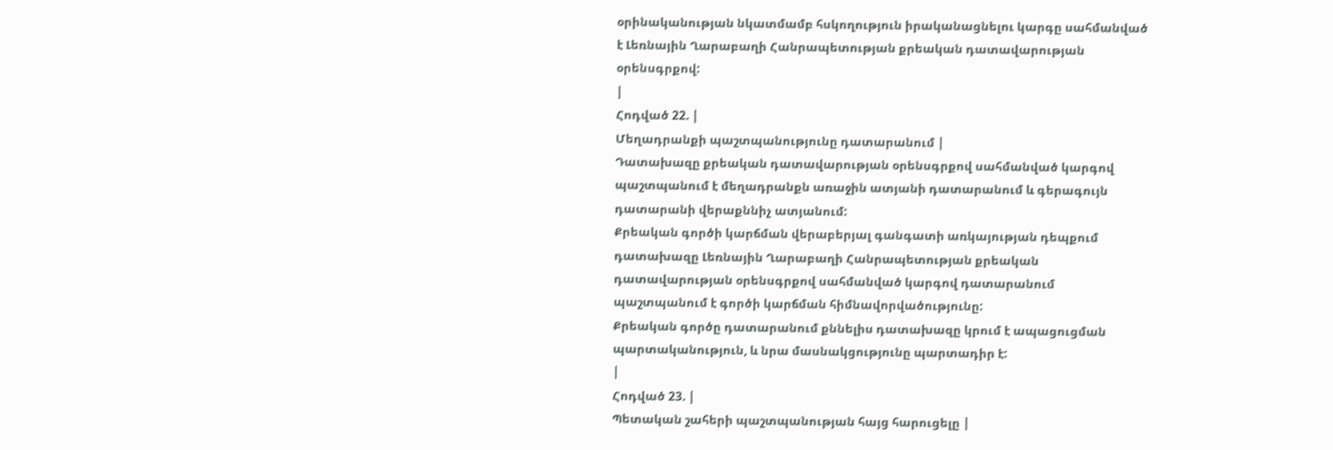օրինականության նկատմամբ հսկողություն իրականացնելու կարգը սահմանված է Լեռնային Ղարաբաղի Հանրապետության քրեական դատավարության օրենսգրքով:
|
Հոդված 22. |
Մեղադրանքի պաշտպանությունը դատարանում |
Դատախազը քրեական դատավարության օրենսգրքով սահմանված կարգով պաշտպանում է մեղադրանքն առաջին ատյանի դատարանում և գերագույն դատարանի վերաքննիչ ատյանում:
Քրեական գործի կարճման վերաբերյալ գանգատի առկայության դեպքում դատախազը Լեռնային Ղարաբաղի Հանրապետության քրեական դատավարության օրենսգրքով սահմանված կարգով դատարանում պաշտպանում է գործի կարճման հիմնավորվածությունը:
Քրեական գործը դատարանում քննելիս դատախազը կրում է ապացուցման պարտականություն, և նրա մասնակցությունը պարտադիր է:
|
Հոդված 23. |
Պետական շահերի պաշտպանության հայց հարուցելը |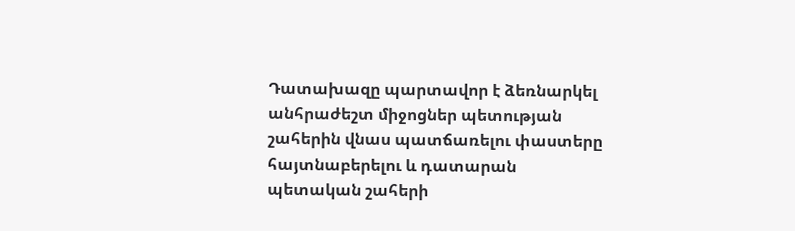Դատախազը պարտավոր է ձեռնարկել անհրաժեշտ միջոցներ պետության շահերին վնաս պատճառելու փաստերը հայտնաբերելու և դատարան պետական շահերի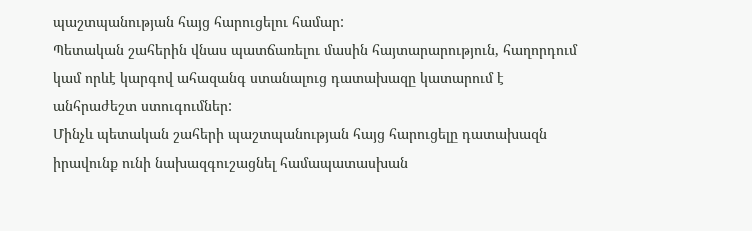պաշտպանության հայց հարուցելու համար:
Պետական շահերին վնաս պատճառելու մասին հայտարարություն, հաղորդում կամ որևէ կարգով ահազանգ ստանալուց դատախազը կատարում է անհրաժեշտ ստուգումներ:
Մինչև պետական շահերի պաշտպանության հայց հարուցելը դատախազն իրավունք ունի նախազգուշացնել համապատասխան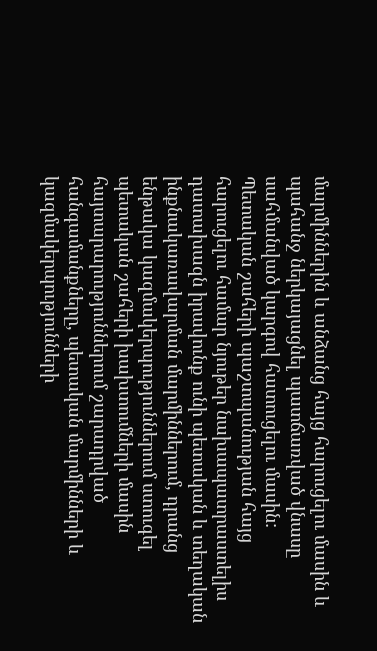մարմիններին և անձանց հայց հարուցելու մասին և պահանջ ներկայացնել պատճառված վնասը սահմանված կարգով հատուցելու մասին:
Պետական շահերի պաշտպանության հայց հարուցելու համար նյութեր նախապատրաստելիս դատախազն իրավունք ունի պետական և տեղական ինքնակառավարման մարմիններում, դրանց ենթակա կազմակերպություններում ստուգել պետական շահերի խախտումների մասին հայտարարություններում շարադրված հանգամանքները, պետական մարմինների և կազմակերպությունների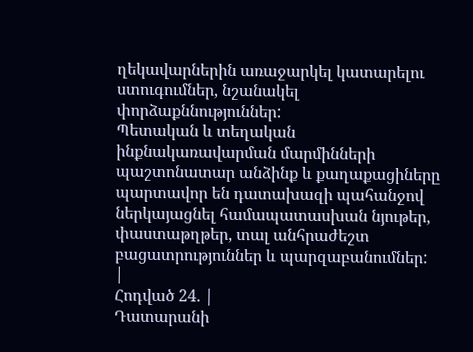ղեկավարներին առաջարկել կատարելու ստուգումներ, նշանակել փորձաքննություններ:
Պետական և տեղական ինքնակառավարման մարմինների պաշտոնատար անձինք և քաղաքացիները պարտավոր են դատախազի պահանջով ներկայացնել համապատասխան նյութեր, փաստաթղթեր, տալ անհրաժեշտ բացատրություններ և պարզաբանումներ:
|
Հոդված 24. |
Դատարանի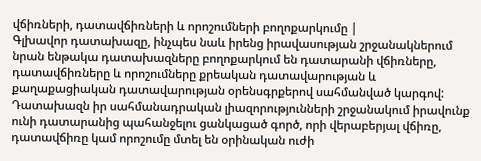վճիռների, դատավճիռների և որոշումների բողոքարկումը |
Գլխավոր դատախազը, ինչպես նաև իրենց իրավասության շրջանակներում նրան ենթակա դատախազները բողոքարկում են դատարանի վճիռները, դատավճիռները և որոշումները քրեական դատավարության և քաղաքացիական դատավարության օրենսգրքերով սահմանված կարգով:
Դատախազն իր սահմանադրական լիազորությունների շրջանակում իրավունք ունի դատարանից պահանջելու ցանկացած գործ, որի վերաբերյալ վճիռը, դատավճիռը կամ որոշումը մտել են օրինական ուժի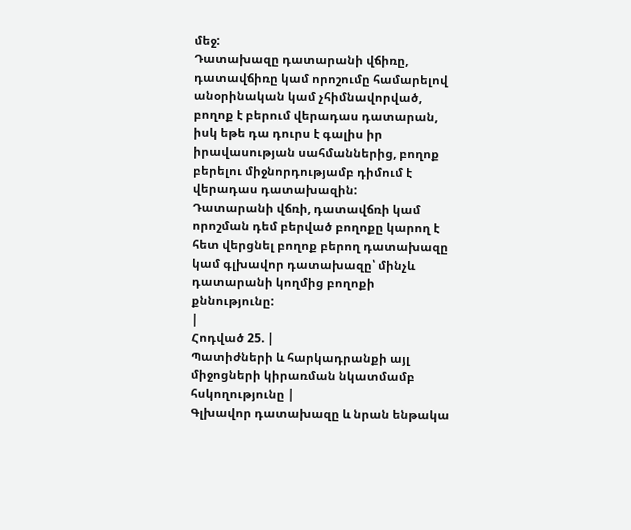մեջ:
Դատախազը դատարանի վճիռը, դատավճիռը կամ որոշումը համարելով անօրինական կամ չհիմնավորված, բողոք է բերում վերադաս դատարան, իսկ եթե դա դուրս է գալիս իր իրավասության սահմաններից, բողոք բերելու միջնորդությամբ դիմում է վերադաս դատախազին:
Դատարանի վճռի, դատավճռի կամ որոշման դեմ բերված բողոքը կարող է հետ վերցնել բողոք բերող դատախազը կամ գլխավոր դատախազը՝ մինչև դատարանի կողմից բողոքի քննությունը:
|
Հոդված 25. |
Պատիժների և հարկադրանքի այլ միջոցների կիրառման նկատմամբ հսկողությունը |
Գլխավոր դատախազը և նրան ենթակա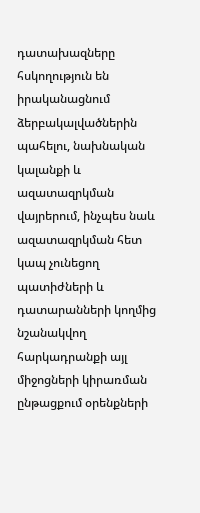դատախազները հսկողություն են իրականացնում ձերբակալվածներին պահելու, նախնական կալանքի և ազատազրկման վայրերում, ինչպես նաև ազատազրկման հետ կապ չունեցող պատիժների և դատարանների կողմից նշանակվող հարկադրանքի այլ միջոցների կիրառման ընթացքում օրենքների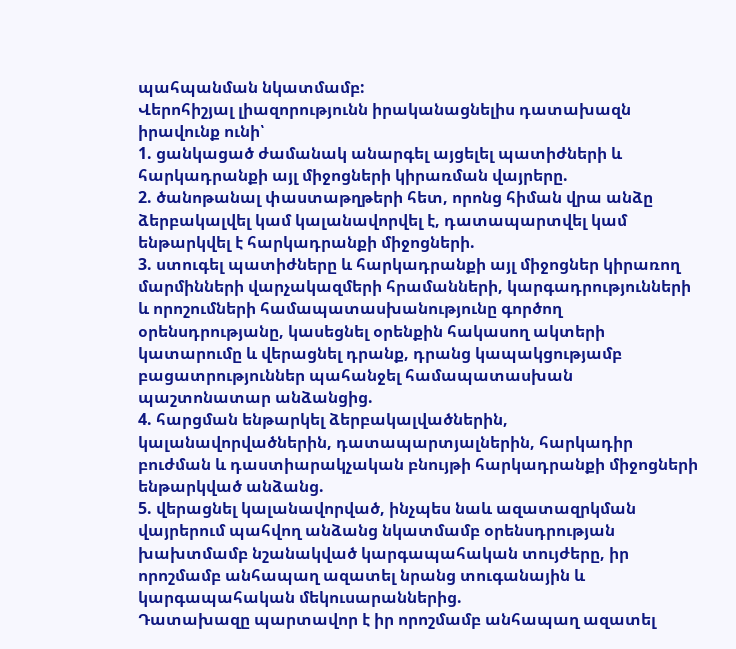պահպանման նկատմամբ:
Վերոհիշյալ լիազորությունն իրականացնելիս դատախազն իրավունք ունի՝
1. ցանկացած ժամանակ անարգել այցելել պատիժների և հարկադրանքի այլ միջոցների կիրառման վայրերը.
2. ծանոթանալ փաստաթղթերի հետ, որոնց հիման վրա անձը ձերբակալվել կամ կալանավորվել է, դատապարտվել կամ ենթարկվել է հարկադրանքի միջոցների.
3. ստուգել պատիժները և հարկադրանքի այլ միջոցներ կիրառող մարմինների վարչակազմերի հրամանների, կարգադրությունների և որոշումների համապատասխանությունը գործող օրենսդրությանը, կասեցնել օրենքին հակասող ակտերի կատարումը և վերացնել դրանք, դրանց կապակցությամբ բացատրություններ պահանջել համապատասխան պաշտոնատար անձանցից.
4. հարցման ենթարկել ձերբակալվածներին, կալանավորվածներին, դատապարտյալներին, հարկադիր բուժման և դաստիարակչական բնույթի հարկադրանքի միջոցների ենթարկված անձանց.
5. վերացնել կալանավորված, ինչպես նաև ազատազրկման վայրերում պահվող անձանց նկատմամբ օրենսդրության խախտմամբ նշանակված կարգապահական տույժերը, իր որոշմամբ անհապաղ ազատել նրանց տուգանային և կարգապահական մեկուսարաններից.
Դատախազը պարտավոր է իր որոշմամբ անհապաղ ազատել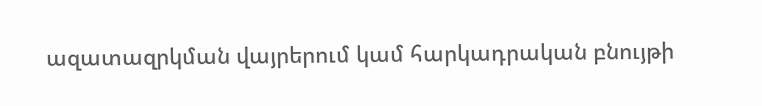ազատազրկման վայրերում կամ հարկադրական բնույթի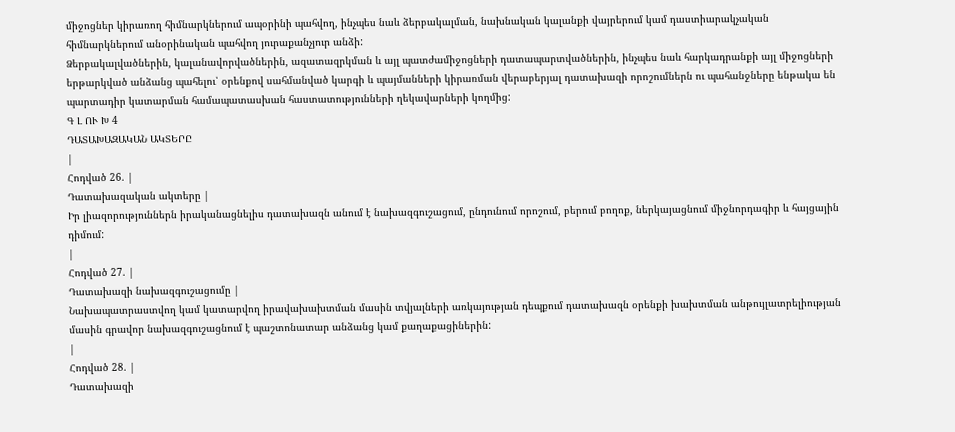միջոցներ կիրառող հիմնարկներում ապօրինի պահվող, ինչպես նաև ձերբակալման, նախնական կալանքի վայրերում կամ դաստիարակչական հիմնարկներում անօրինական պահվող յուրաքանչյուր անձի:
Ձերբակալվածներին, կալանավորվածներին, ազատազրկման և այլ պատժամիջոցների դատապարտվածներին, ինչպես նաև հարկադրանքի այլ միջոցների երթարկված անձանց պահելու՝ օրենքով սահմանված կարգի և պայմանների կիրառման վերաբերյալ դատախազի որոշումներն ու պահանջները ենթակա են պարտադիր կատարման համապատասխան հաստատությունների ղեկավարների կողմից:
Գ Լ ՈՒ Խ 4
ԴԱՏԱԽԱԶԱԿԱՆ ԱԿՏԵՐԸ
|
Հոդված 26. |
Դատախազական ակտերը |
Իր լիազորություններն իրականացնելիս դատախազն անում է նախազգուշացում, ընդունում որոշում, բերում բողոք, ներկայացնում միջնորդագիր և հայցային դիմում:
|
Հոդված 27. |
Դատախազի նախազգուշացումը |
Նախապատրաստվող կամ կատարվող իրավախախտման մասին տվյալների առկայության դեպքում դատախազն օրենքի խախտման անթույլատրելիության մասին գրավոր նախազգուշացնում է պաշտոնատար անձանց կամ քաղաքացիներին:
|
Հոդված 28. |
Դատախազի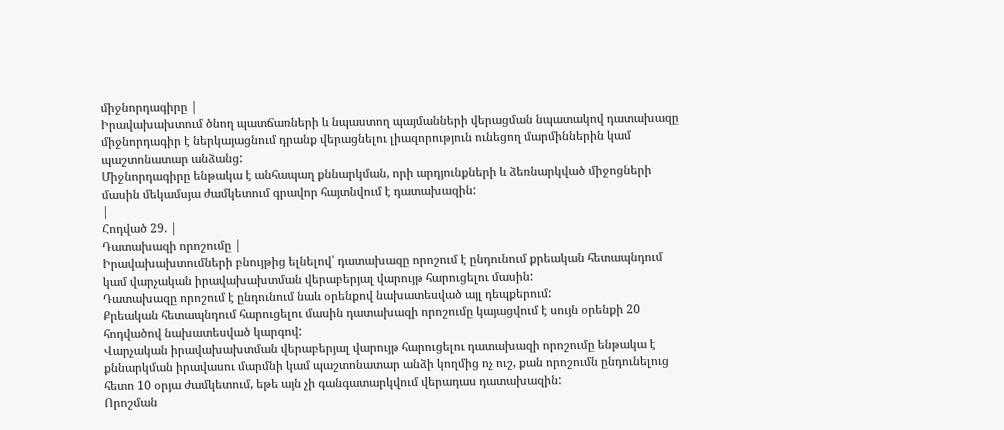միջնորդագիրը |
Իրավախախտում ծնող պատճառների և նպաստող պայմանների վերացման նպատակով դատախազը միջնորդագիր է ներկայացնում դրանք վերացնելու լիազորություն ունեցող մարմիններին կամ պաշտոնատար անձանց:
Միջնորդագիրը ենթակա է անհապաղ քննարկման, որի արդյունքների և ձեռնարկված միջոցների մասին մեկամսյա ժամկետում գրավոր հայտնվում է դատախազին:
|
Հոդված 29. |
Դատախազի որոշումը |
Իրավախախտումների բնույթից ելնելով՝ դատախազը որոշում է ընդունում քրեական հետապնդում կամ վարչական իրավախախտման վերաբերյալ վարույթ հարուցելու մասին:
Դատախազը որոշում է ընդունում նաև օրենքով նախատեսված այլ դեպքերում:
Քրեական հետապնդում հարուցելու մասին դատախազի որոշումը կայացվում է սույն օրենքի 20 հոդվածով նախատեսված կարգով:
Վարչական իրավախախտման վերաբերյալ վարույթ հարուցելու դատախազի որոշումը ենթակա է քննարկման իրավասու մարմնի կամ պաշտոնատար անձի կողմից ոչ ուշ, քան որոշումն ընդունելուց հետո 10 օրյա ժամկետում, եթե այն չի գանգատարկվում վերադաս դատախազին:
Որոշման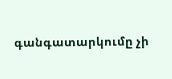գանգատարկումը չի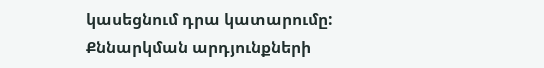կասեցնում դրա կատարումը:
Քննարկման արդյունքների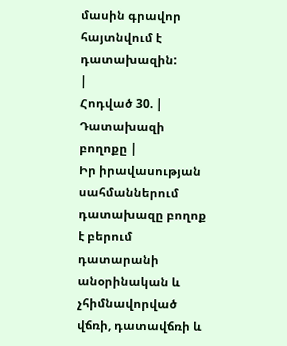մասին գրավոր հայտնվում է դատախազին:
|
Հոդված 30. |
Դատախազի բողոքը |
Իր իրավասության սահմաններում դատախազը բողոք է բերում դատարանի անօրինական և չհիմնավորված վճռի, դատավճռի և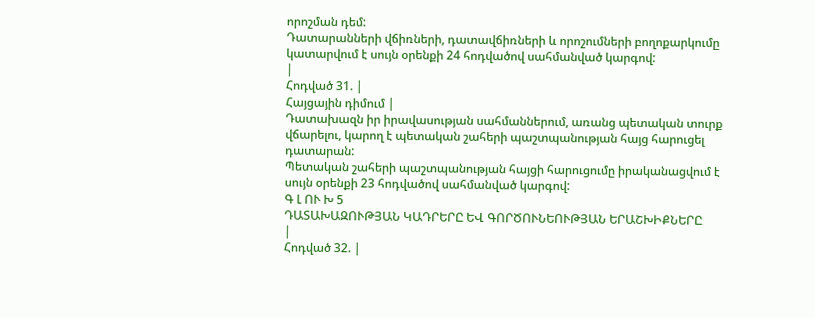որոշման դեմ:
Դատարանների վճիռների, դատավճիռների և որոշումների բողոքարկումը կատարվում է սույն օրենքի 24 հոդվածով սահմանված կարգով:
|
Հոդված 31. |
Հայցային դիմում |
Դատախազն իր իրավասության սահմաններում, առանց պետական տուրք վճարելու, կարող է պետական շահերի պաշտպանության հայց հարուցել դատարան:
Պետական շահերի պաշտպանության հայցի հարուցումը իրականացվում է սույն օրենքի 23 հոդվածով սահմանված կարգով:
Գ Լ ՈՒ Խ 5
ԴԱՏԱԽԱԶՈՒԹՅԱՆ ԿԱԴՐԵՐԸ ԵՎ ԳՈՐԾՈՒՆԵՈՒԹՅԱՆ ԵՐԱՇԽԻՔՆԵՐԸ
|
Հոդված 32. |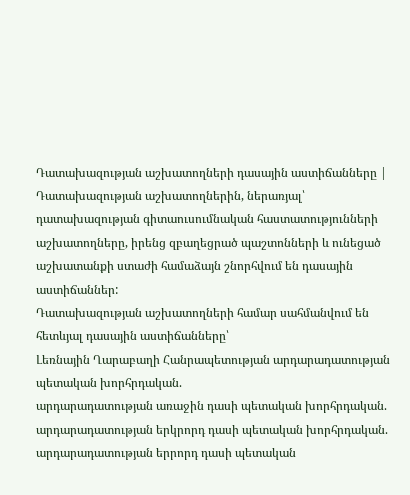Դատախազության աշխատողների դասային աստիճանները |
Դատախազության աշխատողներին, ներառյալ՝ դատախազության գիտաուսումնական հաստատությունների աշխատողները, իրենց զբաղեցրած պաշտոնների և ունեցած աշխատանքի ստաժի համաձայն շնորհվում են դասային աստիճաններ:
Դատախազության աշխատողների համար սահմանվում են հետևյալ դասային աստիճանները՝
Լեռնային Ղարաբաղի Հանրապետության արդարադատության պետական խորհրդական.
արդարադատության առաջին դասի պետական խորհրդական.
արդարադատության երկրորդ դասի պետական խորհրդական.
արդարադատության երրորդ դասի պետական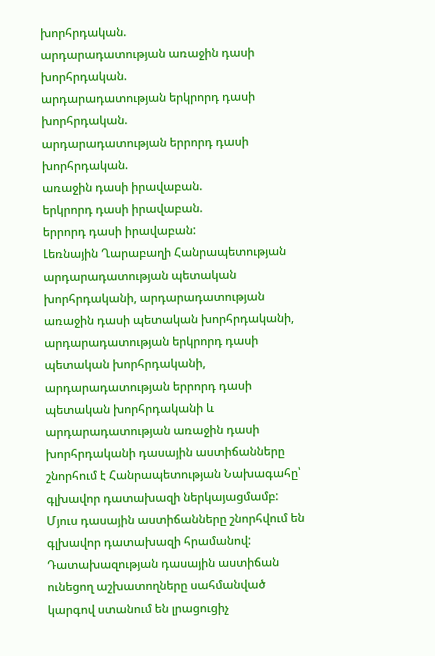խորհրդական.
արդարադատության առաջին դասի խորհրդական.
արդարադատության երկրորդ դասի խորհրդական.
արդարադատության երրորդ դասի խորհրդական.
առաջին դասի իրավաբան.
երկրորդ դասի իրավաբան.
երրորդ դասի իրավաբան:
Լեռնային Ղարաբաղի Հանրապետության արդարադատության պետական խորհրդականի, արդարադատության առաջին դասի պետական խորհրդականի, արդարադատության երկրորդ դասի պետական խորհրդականի, արդարադատության երրորդ դասի պետական խորհրդականի և արդարադատության առաջին դասի խորհրդականի դասային աստիճանները շնորհում է Հանրապետության Նախագահը՝ գլխավոր դատախազի ներկայացմամբ:
Մյուս դասային աստիճանները շնորհվում են գլխավոր դատախազի հրամանով:
Դատախազության դասային աստիճան ունեցող աշխատողները սահմանված կարգով ստանում են լրացուցիչ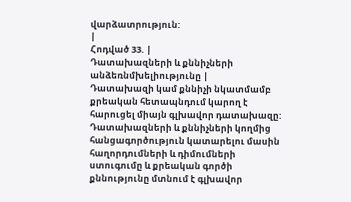վարձատրություն:
|
Հոդված 33. |
Դատախազների և քննիչների անձեռնմխելիությունը |
Դատախազի կամ քննիչի նկատմամբ քրեական հետապնդում կարող է հարուցել միայն գլխավոր դատախազը:
Դատախազների և քննիչների կողմից հանցագործություն կատարելու մասին հաղորդումների և դիմումների ստուգումը և քրեական գործի քննությունը մտնում է գլխավոր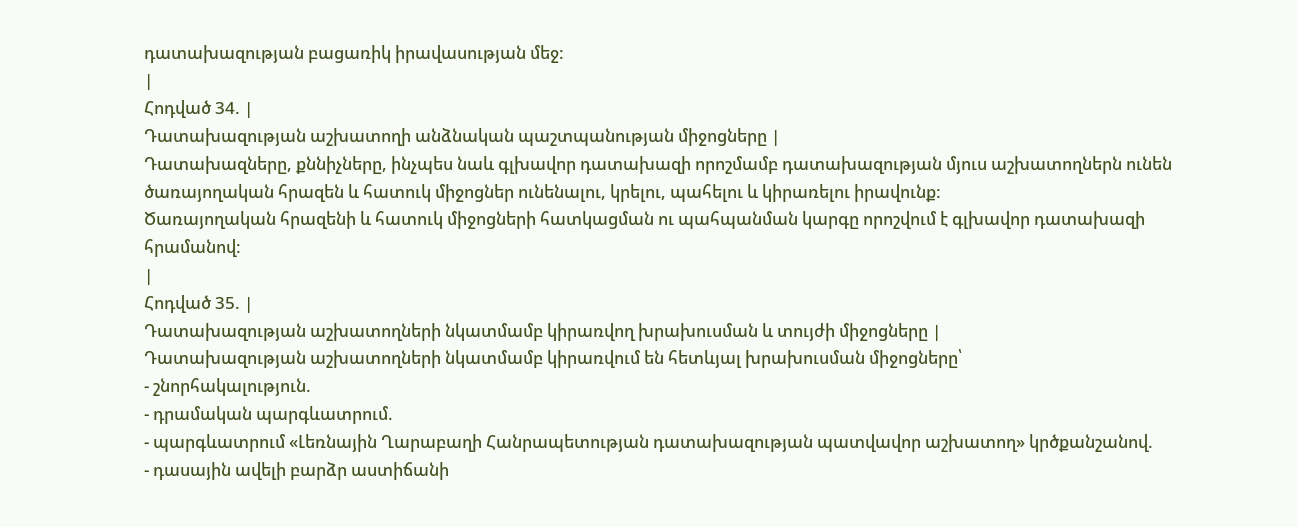դատախազության բացառիկ իրավասության մեջ:
|
Հոդված 34. |
Դատախազության աշխատողի անձնական պաշտպանության միջոցները |
Դատախազները, քննիչները, ինչպես նաև գլխավոր դատախազի որոշմամբ դատախազության մյուս աշխատողներն ունեն ծառայողական հրազեն և հատուկ միջոցներ ունենալու, կրելու, պահելու և կիրառելու իրավունք:
Ծառայողական հրազենի և հատուկ միջոցների հատկացման ու պահպանման կարգը որոշվում է գլխավոր դատախազի հրամանով:
|
Հոդված 35. |
Դատախազության աշխատողների նկատմամբ կիրառվող խրախուսման և տույժի միջոցները |
Դատախազության աշխատողների նկատմամբ կիրառվում են հետևյալ խրախուսման միջոցները՝
- շնորհակալություն.
- դրամական պարգևատրում.
- պարգևատրում «Լեռնային Ղարաբաղի Հանրապետության դատախազության պատվավոր աշխատող» կրծքանշանով.
- դասային ավելի բարձր աստիճանի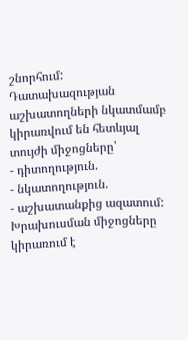շնորհում:
Դատախազության աշխատողների նկատմամբ կիրառվում են հետևյալ տույժի միջոցները՝
- դիտողություն.
- նկատողություն.
- աշխատանքից ազատում:
Խրախուսման միջոցները կիրառում է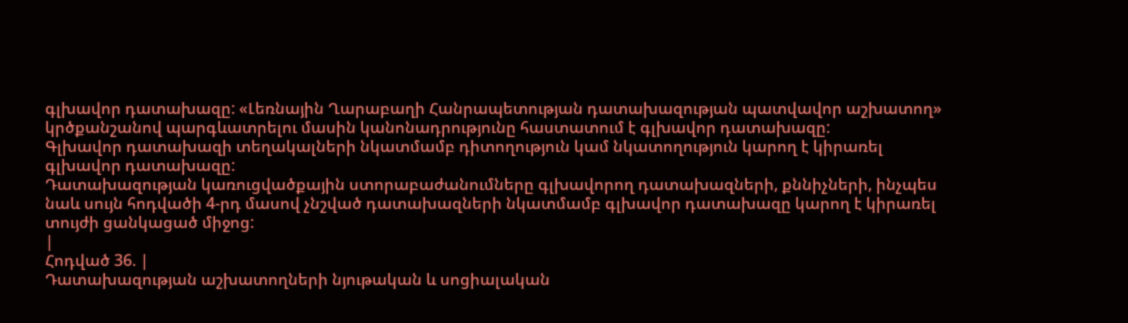գլխավոր դատախազը: «Լեռնային Ղարաբաղի Հանրապետության դատախազության պատվավոր աշխատող» կրծքանշանով պարգևատրելու մասին կանոնադրությունը հաստատում է գլխավոր դատախազը:
Գլխավոր դատախազի տեղակալների նկատմամբ դիտողություն կամ նկատողություն կարող է կիրառել գլխավոր դատախազը:
Դատախազության կառուցվածքային ստորաբաժանումները գլխավորող դատախազների, քննիչների, ինչպես նաև սույն հոդվածի 4-րդ մասով չնշված դատախազների նկատմամբ գլխավոր դատախազը կարող է կիրառել տույժի ցանկացած միջոց:
|
Հոդված 36. |
Դատախազության աշխատողների նյութական և սոցիալական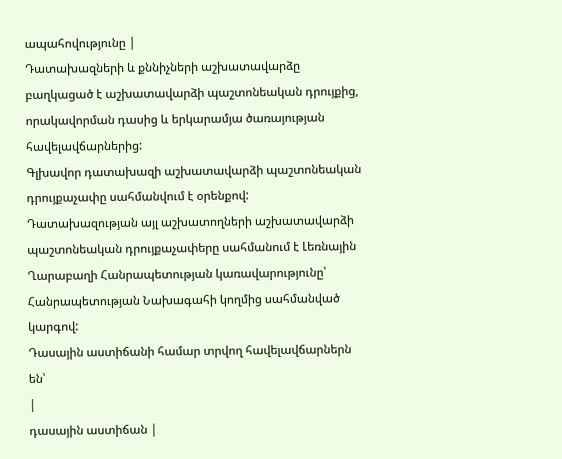ապահովությունը |
Դատախազների և քննիչների աշխատավարձը բաղկացած է աշխատավարձի պաշտոնեական դրույքից, որակավորման դասից և երկարամյա ծառայության հավելավճարներից:
Գլխավոր դատախազի աշխատավարձի պաշտոնեական դրույքաչափը սահմանվում է օրենքով:
Դատախազության այլ աշխատողների աշխատավարձի պաշտոնեական դրույքաչափերը սահմանում է Լեռնային Ղարաբաղի Հանրապետության կառավարությունը՝ Հանրապետության Նախագահի կողմից սահմանված կարգով:
Դասային աստիճանի համար տրվող հավելավճարներն են՝
|
դասային աստիճան |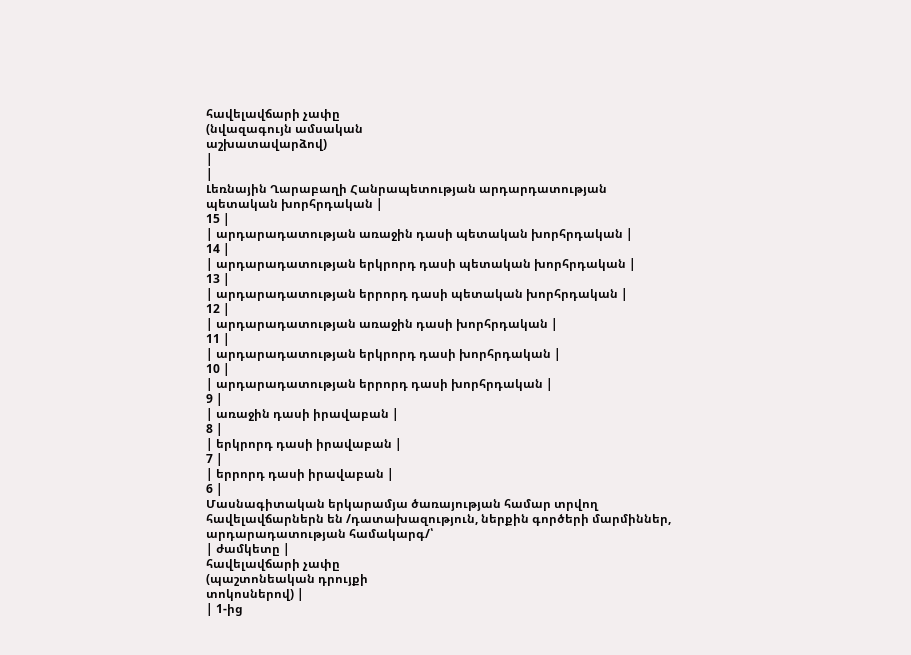հավելավճարի չափը
(նվազագույն ամսական
աշխատավարձով)
|
|
Լեռնային Ղարաբաղի Հանրապետության արդարդատության պետական խորհրդական |
15 |
| արդարադատության առաջին դասի պետական խորհրդական |
14 |
| արդարադատության երկրորդ դասի պետական խորհրդական |
13 |
| արդարադատության երրորդ դասի պետական խորհրդական |
12 |
| արդարադատության առաջին դասի խորհրդական |
11 |
| արդարադատության երկրորդ դասի խորհրդական |
10 |
| արդարադատության երրորդ դասի խորհրդական |
9 |
| առաջին դասի իրավաբան |
8 |
| երկրորդ դասի իրավաբան |
7 |
| երրորդ դասի իրավաբան |
6 |
Մասնագիտական երկարամյա ծառայության համար տրվող հավելավճարներն են /դատախազություն, ներքին գործերի մարմիններ, արդարադատության համակարգ/՝
| ժամկետը |
հավելավճարի չափը
(պաշտոնեական դրույքի
տոկոսներով) |
| 1-ից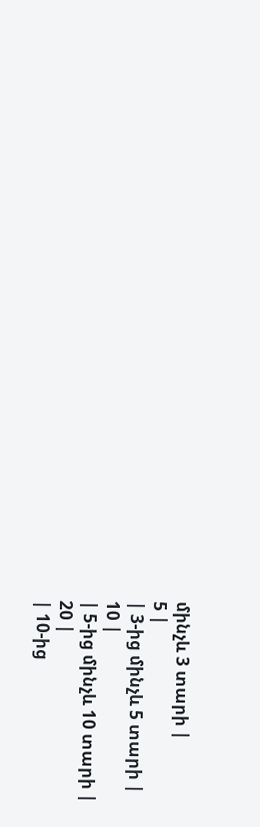մինչև 3 տարի |
5 |
| 3-ից մինչև 5 տարի |
10 |
| 5-ից մինչև 10 տարի |
20 |
| 10-ից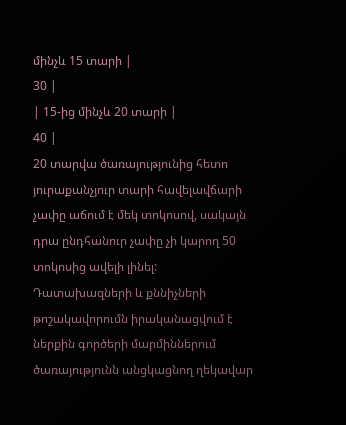մինչև 15 տարի |
30 |
| 15-ից մինչև 20 տարի |
40 |
20 տարվա ծառայությունից հետո յուրաքանչյուր տարի հավելավճարի չափը աճում է մեկ տոկոսով, սակայն դրա ընդհանուր չափը չի կարող 50 տոկոսից ավելի լինել:
Դատախազների և քննիչների թոշակավորումն իրականացվում է ներքին գործերի մարմիններում ծառայությունն անցկացնող ղեկավար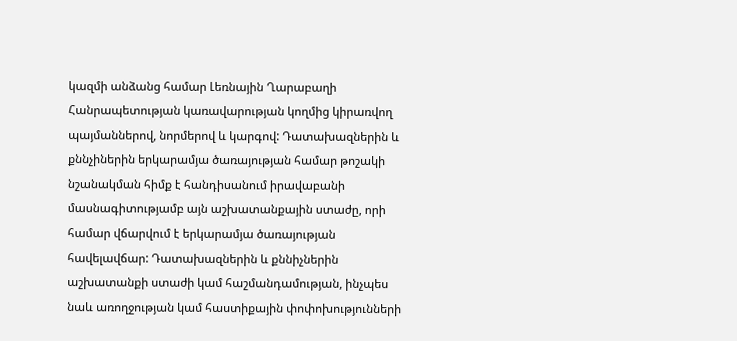կազմի անձանց համար Լեռնային Ղարաբաղի Հանրապետության կառավարության կողմից կիրառվող պայմաններով, նորմերով և կարգով: Դատախազներին և քննչիներին երկարամյա ծառայության համար թոշակի նշանակման հիմք է հանդիսանում իրավաբանի մասնագիտությամբ այն աշխատանքային ստաժը, որի համար վճարվում է երկարամյա ծառայության հավելավճար: Դատախազներին և քննիչներին աշխատանքի ստաժի կամ հաշմանդամության, ինչպես նաև առողջության կամ հաստիքային փոփոխությունների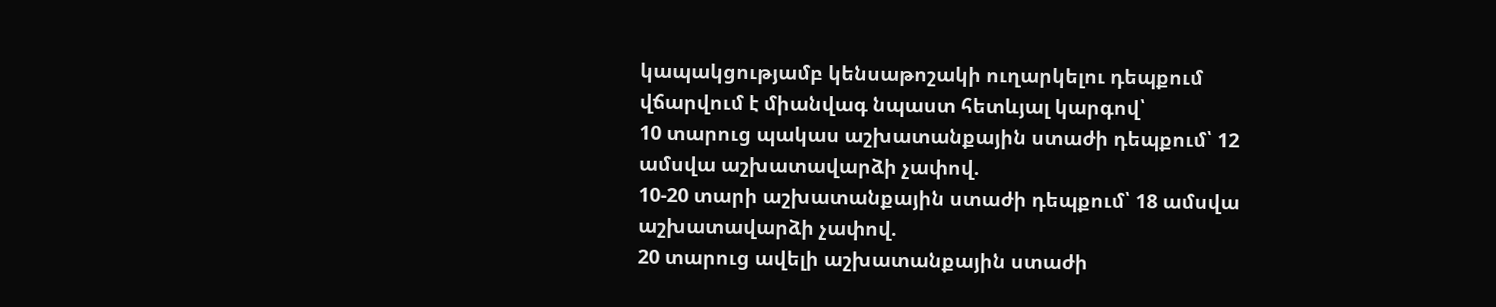կապակցությամբ կենսաթոշակի ուղարկելու դեպքում վճարվում է միանվագ նպաստ հետևյալ կարգով՝
10 տարուց պակաս աշխատանքային ստաժի դեպքում՝ 12 ամսվա աշխատավարձի չափով.
10-20 տարի աշխատանքային ստաժի դեպքում՝ 18 ամսվա աշխատավարձի չափով.
20 տարուց ավելի աշխատանքային ստաժի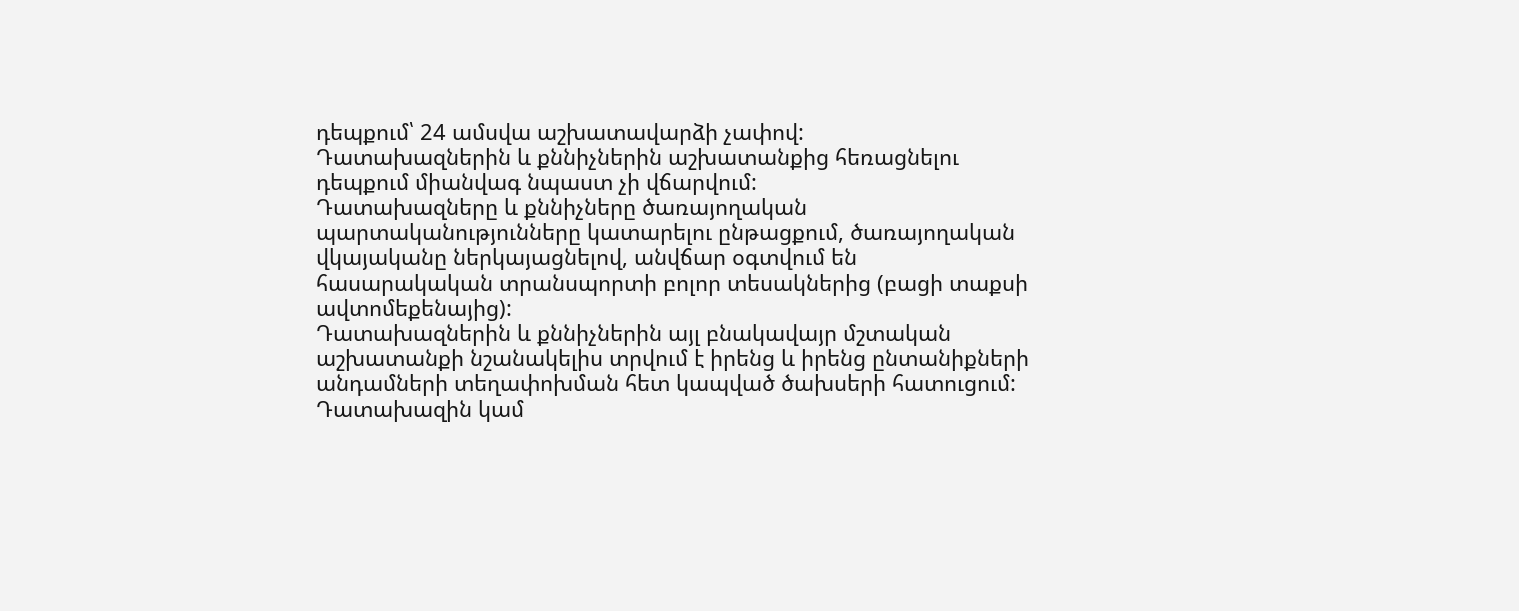դեպքում՝ 24 ամսվա աշխատավարձի չափով:
Դատախազներին և քննիչներին աշխատանքից հեռացնելու դեպքում միանվագ նպաստ չի վճարվում:
Դատախազները և քննիչները ծառայողական պարտականությունները կատարելու ընթացքում, ծառայողական վկայականը ներկայացնելով, անվճար օգտվում են հասարակական տրանսպորտի բոլոր տեսակներից (բացի տաքսի ավտոմեքենայից):
Դատախազներին և քննիչներին այլ բնակավայր մշտական աշխատանքի նշանակելիս տրվում է իրենց և իրենց ընտանիքների անդամների տեղափոխման հետ կապված ծախսերի հատուցում:
Դատախազին կամ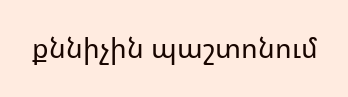քննիչին պաշտոնում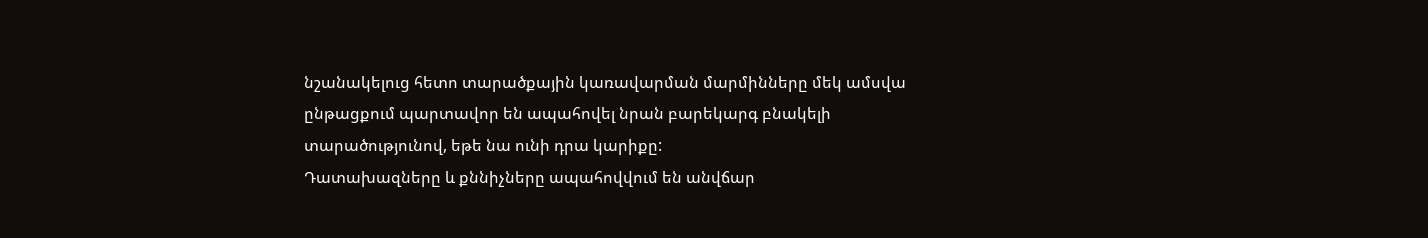նշանակելուց հետո տարածքային կառավարման մարմինները մեկ ամսվա ընթացքում պարտավոր են ապահովել նրան բարեկարգ բնակելի տարածությունով, եթե նա ունի դրա կարիքը:
Դատախազները և քննիչները ապահովվում են անվճար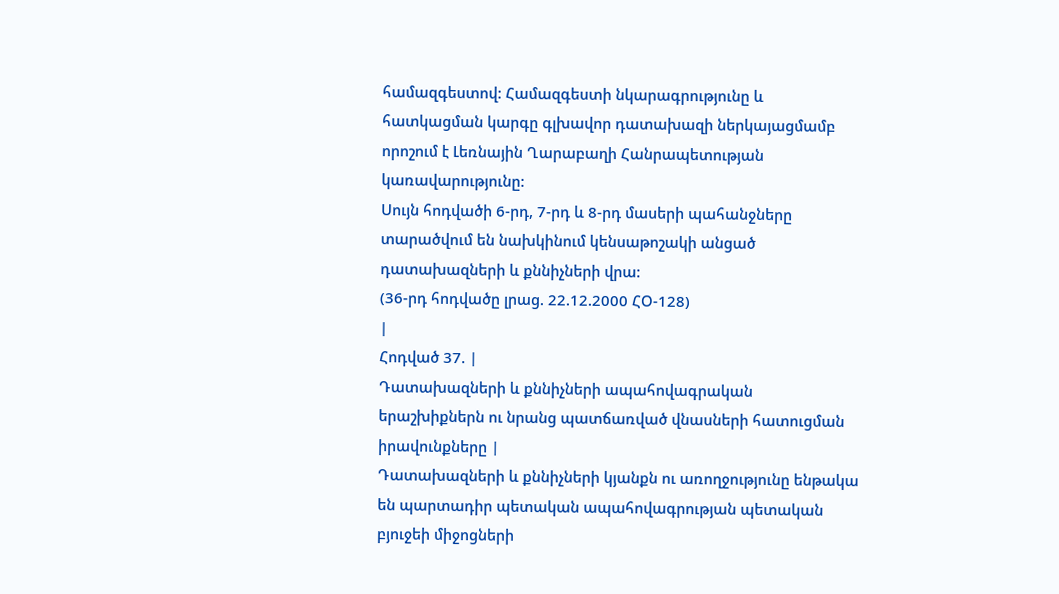համազգեստով: Համազգեստի նկարագրությունը և հատկացման կարգը գլխավոր դատախազի ներկայացմամբ որոշում է Լեռնային Ղարաբաղի Հանրապետության կառավարությունը:
Սույն հոդվածի 6-րդ, 7-րդ և 8-րդ մասերի պահանջները տարածվում են նախկինում կենսաթոշակի անցած դատախազների և քննիչների վրա:
(36-րդ հոդվածը լրաց. 22.12.2000 ՀՕ-128)
|
Հոդված 37. |
Դատախազների և քննիչների ապահովագրական երաշխիքներն ու նրանց պատճառված վնասների հատուցման իրավունքները |
Դատախազների և քննիչների կյանքն ու առողջությունը ենթակա են պարտադիր պետական ապահովագրության պետական բյուջեի միջոցների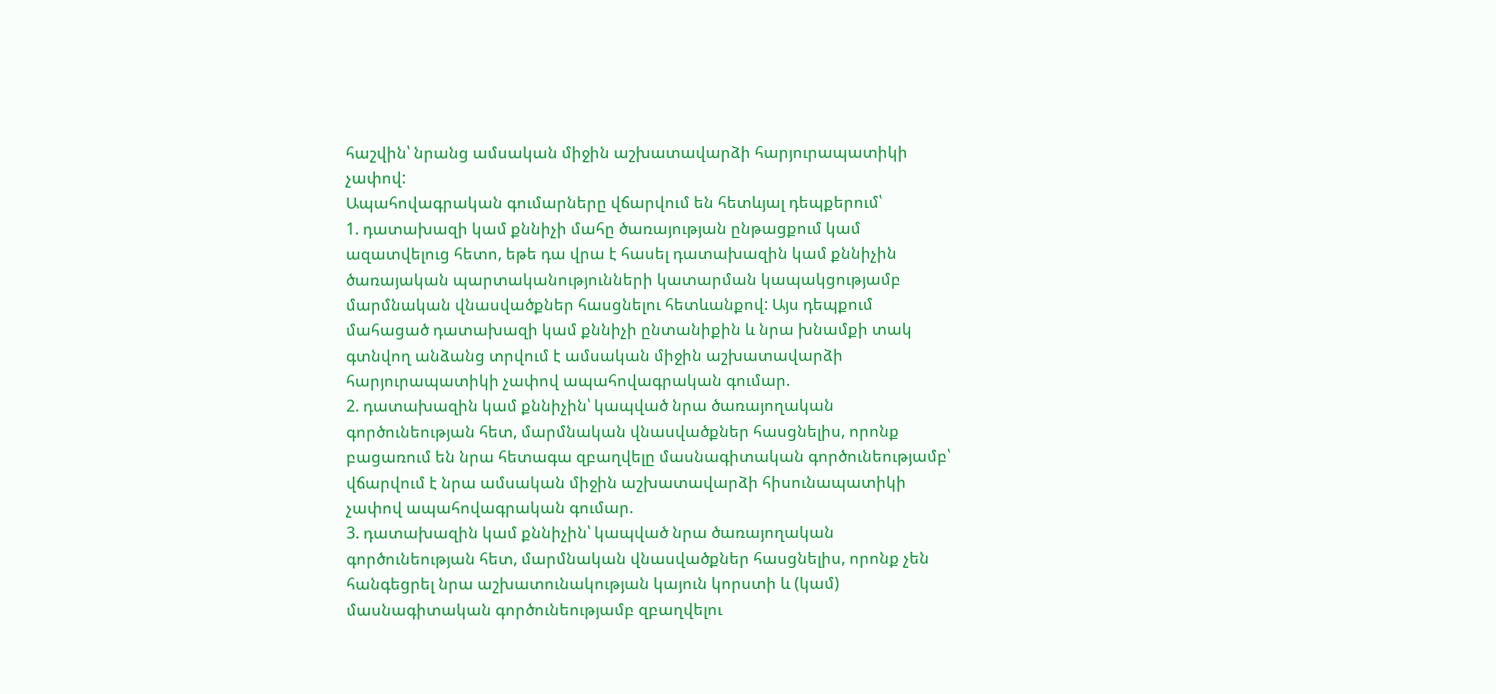հաշվին՝ նրանց ամսական միջին աշխատավարձի հարյուրապատիկի չափով:
Ապահովագրական գումարները վճարվում են հետևյալ դեպքերում՝
1. դատախազի կամ քննիչի մահը ծառայության ընթացքում կամ ազատվելուց հետո, եթե դա վրա է հասել դատախազին կամ քննիչին ծառայական պարտականությունների կատարման կապակցությամբ մարմնական վնասվածքներ հասցնելու հետևանքով: Այս դեպքում մահացած դատախազի կամ քննիչի ընտանիքին և նրա խնամքի տակ գտնվող անձանց տրվում է ամսական միջին աշխատավարձի հարյուրապատիկի չափով ապահովագրական գումար.
2. դատախազին կամ քննիչին՝ կապված նրա ծառայողական գործունեության հետ, մարմնական վնասվածքներ հասցնելիս, որոնք բացառում են նրա հետագա զբաղվելը մասնագիտական գործունեությամբ՝ վճարվում է նրա ամսական միջին աշխատավարձի հիսունապատիկի չափով ապահովագրական գումար.
3. դատախազին կամ քննիչին՝ կապված նրա ծառայողական գործունեության հետ, մարմնական վնասվածքներ հասցնելիս, որոնք չեն հանգեցրել նրա աշխատունակության կայուն կորստի և (կամ) մասնագիտական գործունեությամբ զբաղվելու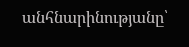անհնարինությանը՝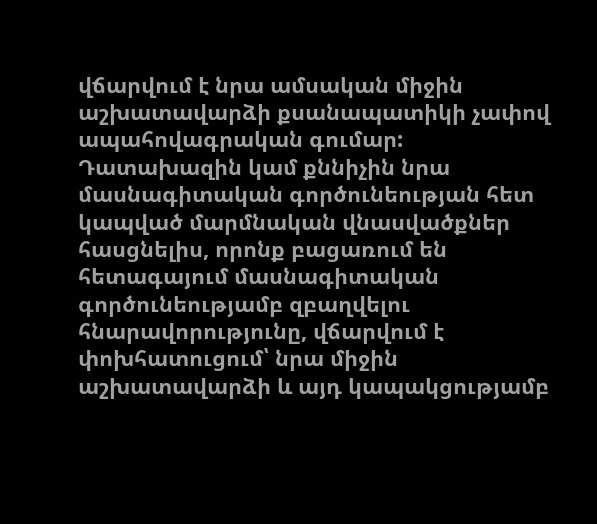վճարվում է նրա ամսական միջին աշխատավարձի քսանապատիկի չափով ապահովագրական գումար:
Դատախազին կամ քննիչին նրա մասնագիտական գործունեության հետ կապված մարմնական վնասվածքներ հասցնելիս, որոնք բացառում են հետագայում մասնագիտական գործունեությամբ զբաղվելու հնարավորությունը, վճարվում է փոխհատուցում՝ նրա միջին աշխատավարձի և այդ կապակցությամբ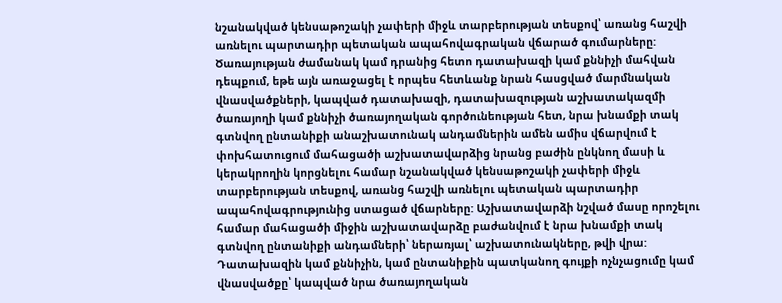նշանակված կենսաթոշակի չափերի միջև տարբերության տեսքով՝ առանց հաշվի առնելու պարտադիր պետական ապահովագրական վճարած գումարները:
Ծառայության ժամանակ կամ դրանից հետո դատախազի կամ քննիչի մահվան դեպքում, եթե այն առաջացել է որպես հետևանք նրան հասցված մարմնական վնասվածքների, կապված դատախազի, դատախազության աշխատակազմի ծառայողի կամ քննիչի ծառայողական գործունեության հետ, նրա խնամքի տակ գտնվող ընտանիքի անաշխատունակ անդամներին ամեն ամիս վճարվում է փոխհատուցում մահացածի աշխատավարձից նրանց բաժին ընկնող մասի և կերակրողին կորցնելու համար նշանակված կենսաթոշակի չափերի միջև տարբերության տեսքով, առանց հաշվի առնելու պետական պարտադիր ապահովագրությունից ստացած վճարները: Աշխատավարձի նշված մասը որոշելու համար մահացածի միջին աշխատավարձը բաժանվում է նրա խնամքի տակ գտնվող ընտանիքի անդամների՝ ներառյալ՝ աշխատունակները, թվի վրա:
Դատախազին կամ քննիչին, կամ ընտանիքին պատկանող գույքի ոչնչացումը կամ վնասվածքը՝ կապված նրա ծառայողական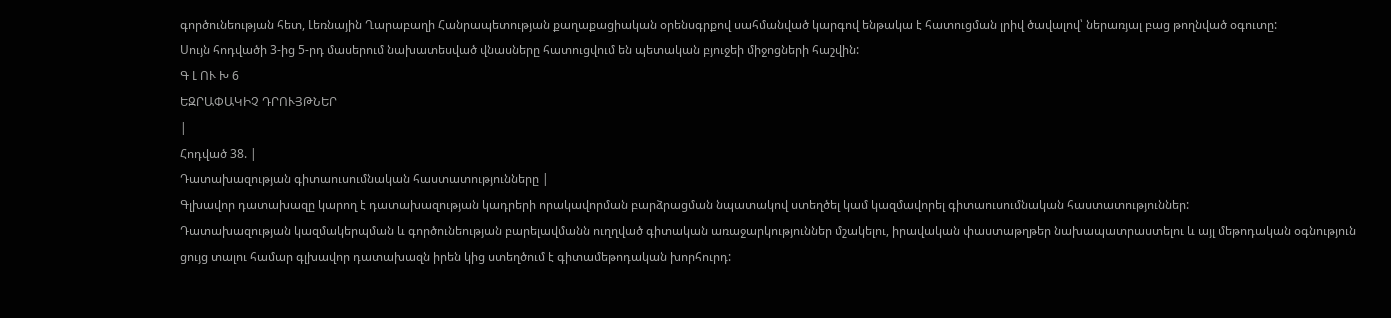գործունեության հետ, Լեռնային Ղարաբաղի Հանրապետության քաղաքացիական օրենսգրքով սահմանված կարգով ենթակա է հատուցման լրիվ ծավալով՝ ներառյալ բաց թողնված օգուտը:
Սույն հոդվածի 3-ից 5-րդ մասերում նախատեսված վնասները հատուցվում են պետական բյուջեի միջոցների հաշվին:
Գ Լ ՈՒ Խ 6
ԵԶՐԱՓԱԿԻՉ ԴՐՈՒՅԹՆԵՐ
|
Հոդված 38. |
Դատախազության գիտաուսումնական հաստատությունները |
Գլխավոր դատախազը կարող է դատախազության կադրերի որակավորման բարձրացման նպատակով ստեղծել կամ կազմավորել գիտաուսումնական հաստատություններ:
Դատախազության կազմակերպման և գործունեության բարելավմանն ուղղված գիտական առաջարկություններ մշակելու, իրավական փաստաթղթեր նախապատրաստելու և այլ մեթոդական օգնություն ցույց տալու համար գլխավոր դատախազն իրեն կից ստեղծում է գիտամեթոդական խորհուրդ: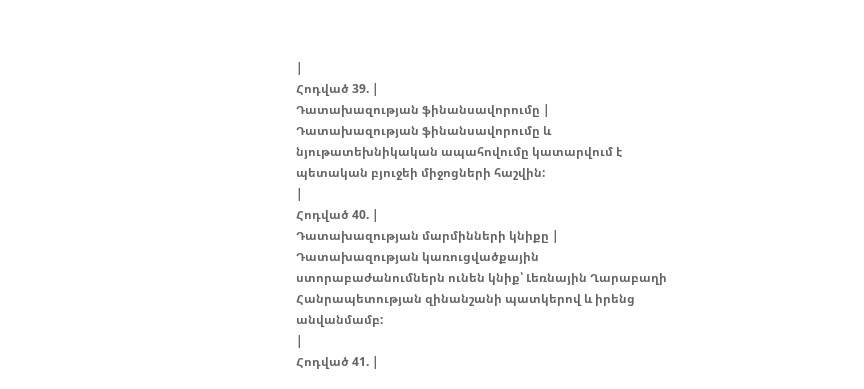|
Հոդված 39. |
Դատախազության ֆինանսավորումը |
Դատախազության ֆինանսավորումը և նյութատեխնիկական ապահովումը կատարվում է պետական բյուջեի միջոցների հաշվին:
|
Հոդված 40. |
Դատախազության մարմինների կնիքը |
Դատախազության կառուցվածքային ստորաբաժանումներն ունեն կնիք՝ Լեռնային Ղարաբաղի Հանրապետության զինանշանի պատկերով և իրենց անվանմամբ:
|
Հոդված 41. |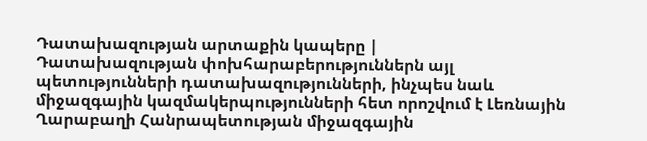Դատախազության արտաքին կապերը |
Դատախազության փոխհարաբերություններն այլ պետությունների դատախազությունների, ինչպես նաև միջազգային կազմակերպությունների հետ որոշվում է Լեռնային Ղարաբաղի Հանրապետության միջազգային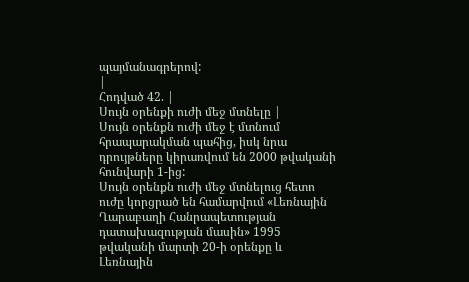պայմանագրերով:
|
Հոդված 42. |
Սույն օրենքի ուժի մեջ մտնելը |
Սույն օրենքն ուժի մեջ է մտնում հրապարակման պահից, իսկ նրա դրույթները կիրառվում են 2000 թվականի հունվարի 1-ից:
Սույն օրենքն ուժի մեջ մտնելուց հետո ուժը կորցրած են համարվում «Լեռնային Ղարաբաղի Հանրապետության դատախազության մասին» 1995 թվականի մարտի 20-ի օրենքը և Լեռնային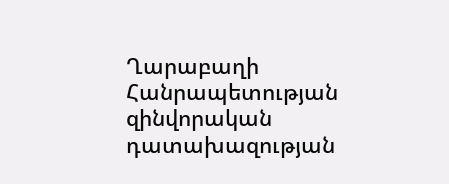Ղարաբաղի Հանրապետության զինվորական դատախազության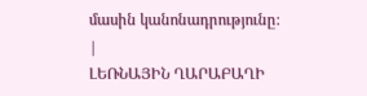մասին կանոնադրությունը:
|
ԼԵՌՆԱՅԻՆ ՂԱՐԱԲԱՂԻ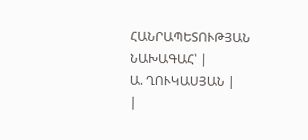ՀԱՆՐԱՊԵՏՈՒԹՅԱՆ
ՆԱԽԱԳԱՀ՝ |
Ա. ՂՈՒԿԱՍՅԱՆ |
|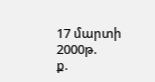17 մարտի 2000թ.
ք.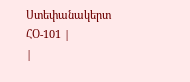Ստեփանակերտ
ՀՕ-101 |
|